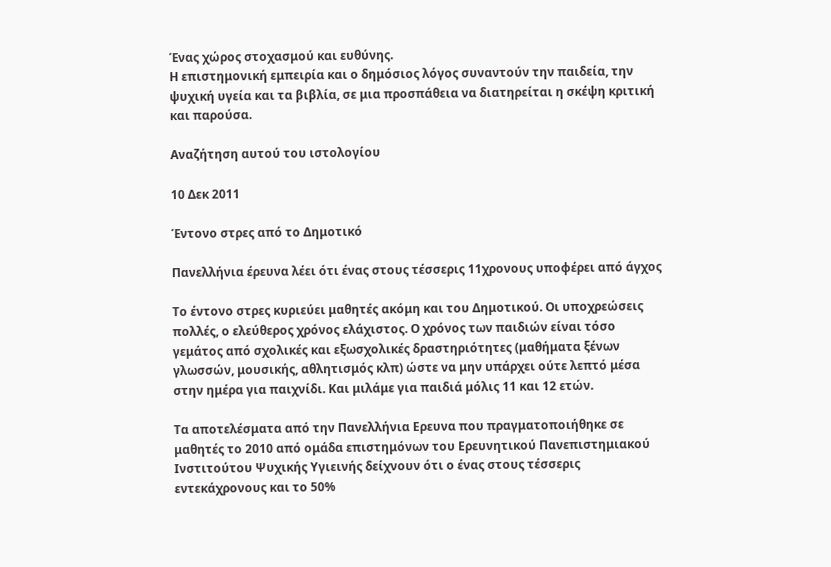Ένας χώρος στοχασμού και ευθύνης.
Η επιστημονική εμπειρία και ο δημόσιος λόγος συναντούν την παιδεία, την ψυχική υγεία και τα βιβλία, σε μια προσπάθεια να διατηρείται η σκέψη κριτική και παρούσα.

Αναζήτηση αυτού του ιστολογίου

10 Δεκ 2011

Έντονο στρες από το Δημοτικό

Πανελλήνια έρευνα λέει ότι ένας στους τέσσερις 11χρονους υποφέρει από άγχος

Το έντονο στρες κυριεύει μαθητές ακόμη και του Δημοτικού. Οι υποχρεώσεις πολλές, ο ελεύθερος χρόνος ελάχιστος. Ο χρόνος των παιδιών είναι τόσο γεμάτος από σχολικές και εξωσχολικές δραστηριότητες (μαθήματα ξένων γλωσσών, μουσικής, αθλητισμός κλπ) ώστε να μην υπάρχει ούτε λεπτό μέσα στην ημέρα για παιχνίδι. Και μιλάμε για παιδιά μόλις 11 και 12 ετών.

Τα αποτελέσματα από την Πανελλήνια Ερευνα που πραγματοποιήθηκε σε μαθητές το 2010 από ομάδα επιστημόνων του Ερευνητικού Πανεπιστημιακού Ινστιτούτου Ψυχικής Υγιεινής δείχνουν ότι ο ένας στους τέσσερις εντεκάχρονους και το 50%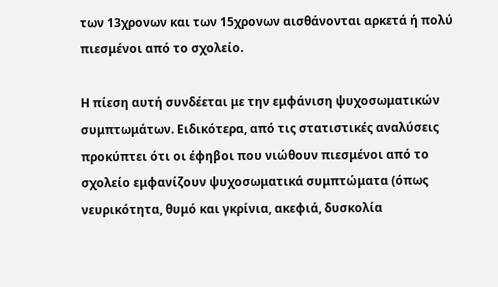των 13χρονων και των 15χρονων αισθάνονται αρκετά ή πολύ πιεσμένοι από το σχολείο.

Η πίεση αυτή συνδέεται με την εμφάνιση ψυχοσωματικών συμπτωμάτων. Ειδικότερα, από τις στατιστικές αναλύσεις προκύπτει ότι οι έφηβοι που νιώθουν πιεσμένοι από το σχολείο εμφανίζουν ψυχοσωματικά συμπτώματα (όπως νευρικότητα, θυμό και γκρίνια, ακεφιά, δυσκολία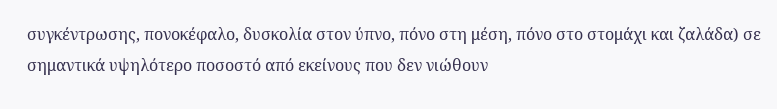συγκέντρωσης, πονοκέφαλο, δυσκολία στον ύπνο, πόνο στη μέση, πόνο στο στομάχι και ζαλάδα) σε σημαντικά υψηλότερο ποσοστό από εκείνους που δεν νιώθουν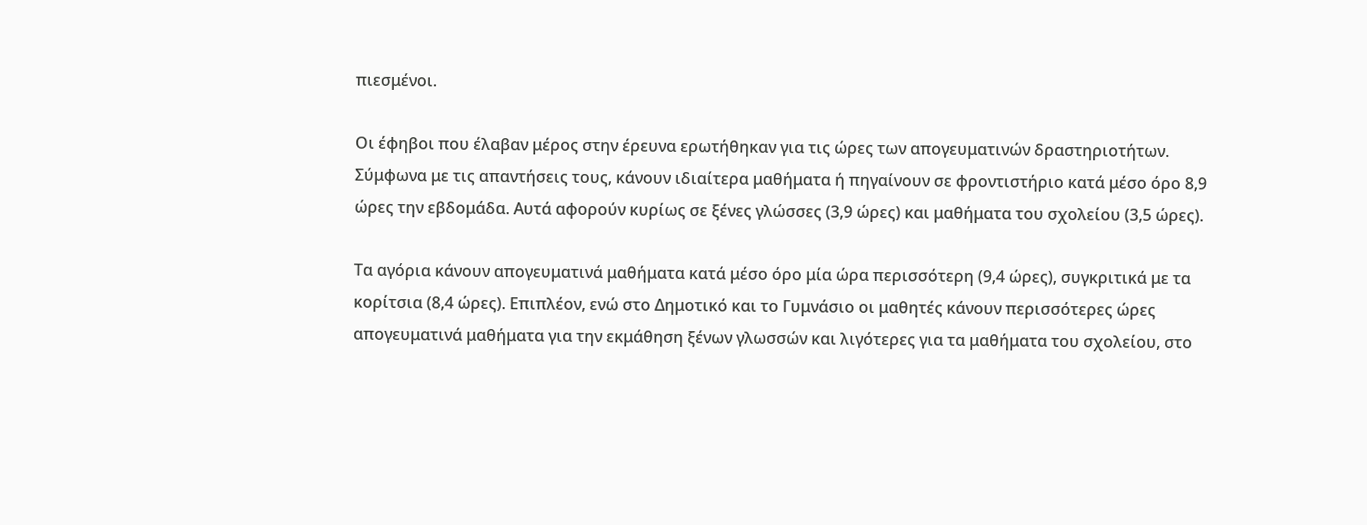πιεσμένοι.

Οι έφηβοι που έλαβαν μέρος στην έρευνα ερωτήθηκαν για τις ώρες των απογευματινών δραστηριοτήτων. Σύμφωνα με τις απαντήσεις τους, κάνουν ιδιαίτερα μαθήματα ή πηγαίνουν σε φροντιστήριο κατά μέσο όρο 8,9 ώρες την εβδομάδα. Αυτά αφορούν κυρίως σε ξένες γλώσσες (3,9 ώρες) και μαθήματα του σχολείου (3,5 ώρες).

Τα αγόρια κάνουν απογευματινά μαθήματα κατά μέσο όρο μία ώρα περισσότερη (9,4 ώρες), συγκριτικά με τα κορίτσια (8,4 ώρες). Επιπλέον, ενώ στο Δημοτικό και το Γυμνάσιο οι μαθητές κάνουν περισσότερες ώρες απογευματινά μαθήματα για την εκμάθηση ξένων γλωσσών και λιγότερες για τα μαθήματα του σχολείου, στο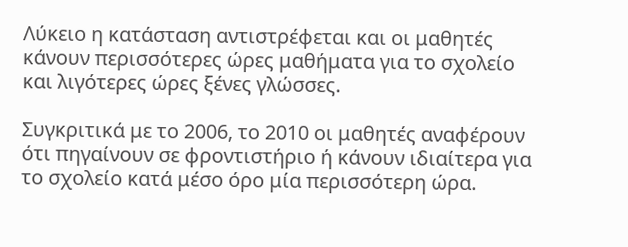Λύκειο η κατάσταση αντιστρέφεται και οι μαθητές κάνουν περισσότερες ώρες μαθήματα για το σχολείο και λιγότερες ώρες ξένες γλώσσες.

Συγκριτικά με το 2006, το 2010 οι μαθητές αναφέρουν ότι πηγαίνουν σε φροντιστήριο ή κάνουν ιδιαίτερα για το σχολείο κατά μέσο όρο μία περισσότερη ώρα.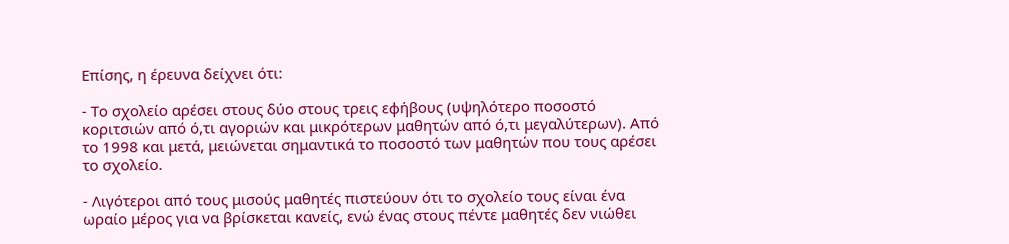Επίσης, η έρευνα δείχνει ότι:

- Το σχολείο αρέσει στους δύο στους τρεις εφήβους (υψηλότερο ποσοστό κοριτσιών από ό,τι αγοριών και μικρότερων μαθητών από ό,τι μεγαλύτερων). Από το 1998 και μετά, μειώνεται σημαντικά το ποσοστό των μαθητών που τους αρέσει το σχολείο.

- Λιγότεροι από τους μισούς μαθητές πιστεύουν ότι το σχολείο τους είναι ένα ωραίο μέρος για να βρίσκεται κανείς, ενώ ένας στους πέντε μαθητές δεν νιώθει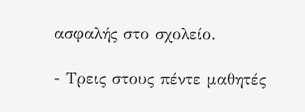ασφαλής στο σχολείο.

- Τρεις στους πέντε μαθητές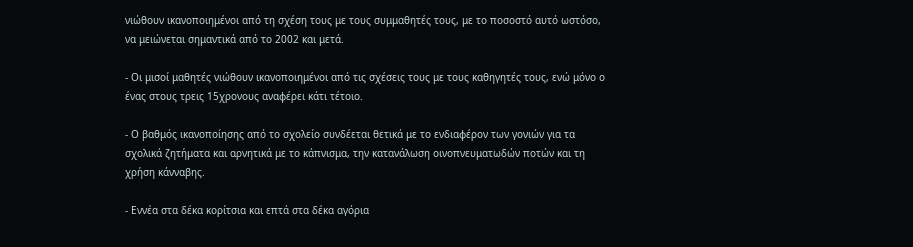νιώθουν ικανοποιημένοι από τη σχέση τους με τους συμμαθητές τους, με το ποσοστό αυτό ωστόσο, να μειώνεται σημαντικά από το 2002 και μετά.

- Οι μισοί μαθητές νιώθουν ικανοποιημένοι από τις σχέσεις τους με τους καθηγητές τους, ενώ μόνο ο ένας στους τρεις 15χρονους αναφέρει κάτι τέτοιο.

- Ο βαθμός ικανοποίησης από το σχολείο συνδέεται θετικά με το ενδιαφέρον των γονιών για τα σχολικά ζητήματα και αρνητικά με το κάπνισμα, την κατανάλωση οινοπνευματωδών ποτών και τη χρήση κάνναβης.

- Εννέα στα δέκα κορίτσια και επτά στα δέκα αγόρια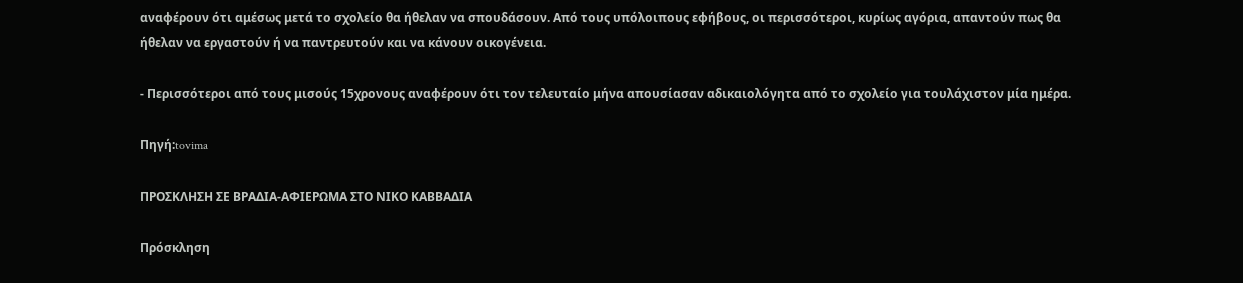αναφέρουν ότι αμέσως μετά το σχολείο θα ήθελαν να σπουδάσουν. Από τους υπόλοιπους εφήβους, οι περισσότεροι, κυρίως αγόρια, απαντούν πως θα ήθελαν να εργαστούν ή να παντρευτούν και να κάνουν οικογένεια.

- Περισσότεροι από τους μισούς 15χρονους αναφέρουν ότι τον τελευταίο μήνα απουσίασαν αδικαιολόγητα από το σχολείο για τουλάχιστον μία ημέρα.

Πηγή:tovima

ΠΡΟΣΚΛΗΣΗ ΣΕ ΒΡΑΔΙΑ-ΑΦΙΕΡΩΜΑ ΣΤΟ ΝΙΚΟ ΚΑΒΒΑΔΙΑ

Πρόσκληση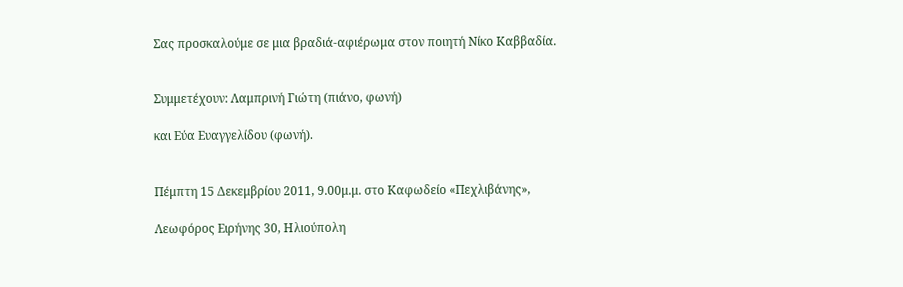Σας προσκαλούμε σε μια βραδιά-αφιέρωμα στον ποιητή Νίκο Καββαδία.


Συμμετέχουν: Λαμπρινή Γιώτη (πιάνο, φωνή)

και Εύα Ευαγγελίδου (φωνή).


Πέμπτη 15 Δεκεμβρίου 2011, 9.00μ.μ. στο Καφωδείο «Πεχλιβάνης»,

Λεωφόρος Ειρήνης 30, Ηλιούπολη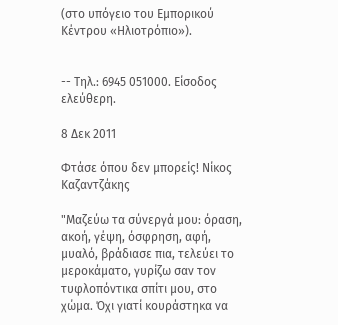(στο υπόγειο του Εμπορικού Κέντρου «Ηλιοτρόπιο»).


-- Τηλ.: 6945 051000. Είσοδος ελεύθερη.

8 Δεκ 2011

Φτάσε όπου δεν μπορείς! Νίκος Καζαντζάκης

"Μαζεύω τα σύνεργά μου: όραση, ακοή, γέψη, όσφρηση, αφή, μυαλό, βράδιασε πια, τελεύει το μεροκάματο, γυρίζω σαν τον τυφλοπόντικα σπίτι μου, στο χώμα. Όχι γιατί κουράστηκα να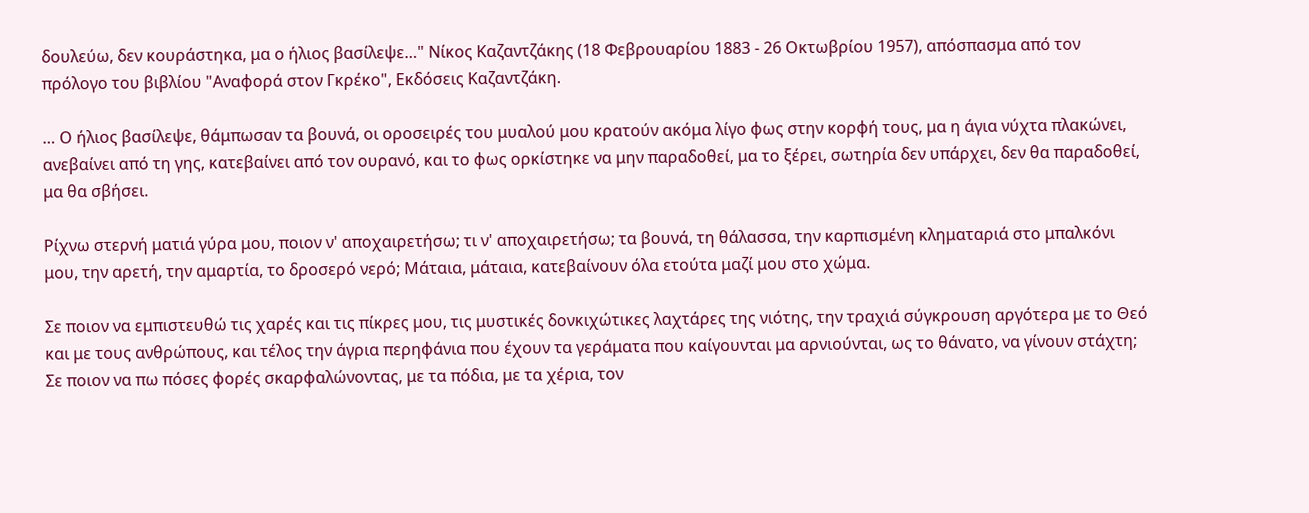δουλεύω, δεν κουράστηκα, μα ο ήλιος βασίλεψε…" Νίκος Καζαντζάκης (18 Φεβρουαρίου 1883 - 26 Οκτωβρίου 1957), απόσπασμα από τον πρόλογο του βιβλίου "Αναφορά στον Γκρέκο", Εκδόσεις Καζαντζάκη.

… Ο ήλιος βασίλεψε, θάμπωσαν τα βουνά, οι οροσειρές του μυαλού μου κρατούν ακόμα λίγο φως στην κορφή τους, μα η άγια νύχτα πλακώνει, ανεβαίνει από τη γης, κατεβαίνει από τον ουρανό, και το φως ορκίστηκε να μην παραδοθεί, μα το ξέρει, σωτηρία δεν υπάρχει, δεν θα παραδοθεί, μα θα σβήσει.

Ρίχνω στερνή ματιά γύρα μου, ποιον ν' αποχαιρετήσω; τι ν' αποχαιρετήσω; τα βουνά, τη θάλασσα, την καρπισμένη κληματαριά στο μπαλκόνι μου, την αρετή, την αμαρτία, το δροσερό νερό; Μάταια, μάταια, κατεβαίνουν όλα ετούτα μαζί μου στο χώμα.

Σε ποιον να εμπιστευθώ τις χαρές και τις πίκρες μου, τις μυστικές δονκιχώτικες λαχτάρες της νιότης, την τραχιά σύγκρουση αργότερα με το Θεό και με τους ανθρώπους, και τέλος την άγρια περηφάνια που έχουν τα γεράματα που καίγουνται μα αρνιούνται, ως το θάνατο, να γίνουν στάχτη; Σε ποιον να πω πόσες φορές σκαρφαλώνοντας, με τα πόδια, με τα χέρια, τον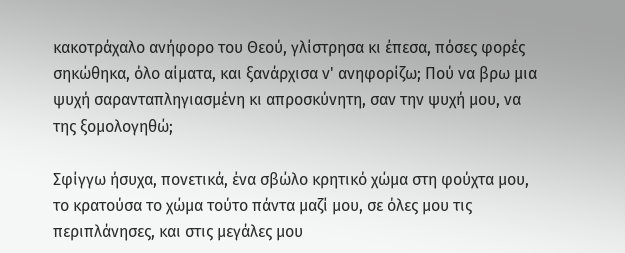κακοτράχαλο ανήφορο του Θεού, γλίστρησα κι έπεσα, πόσες φορές σηκώθηκα, όλο αίματα, και ξανάρχισα ν' ανηφορίζω; Πού να βρω μια ψυχή σαρανταπληγιασμένη κι απροσκύνητη, σαν την ψυχή μου, να της ξομολογηθώ;

Σφίγγω ήσυχα, πονετικά, ένα σβώλο κρητικό χώμα στη φούχτα μου, το κρατούσα το χώμα τούτο πάντα μαζί μου, σε όλες μου τις περιπλάνησες, και στις μεγάλες μου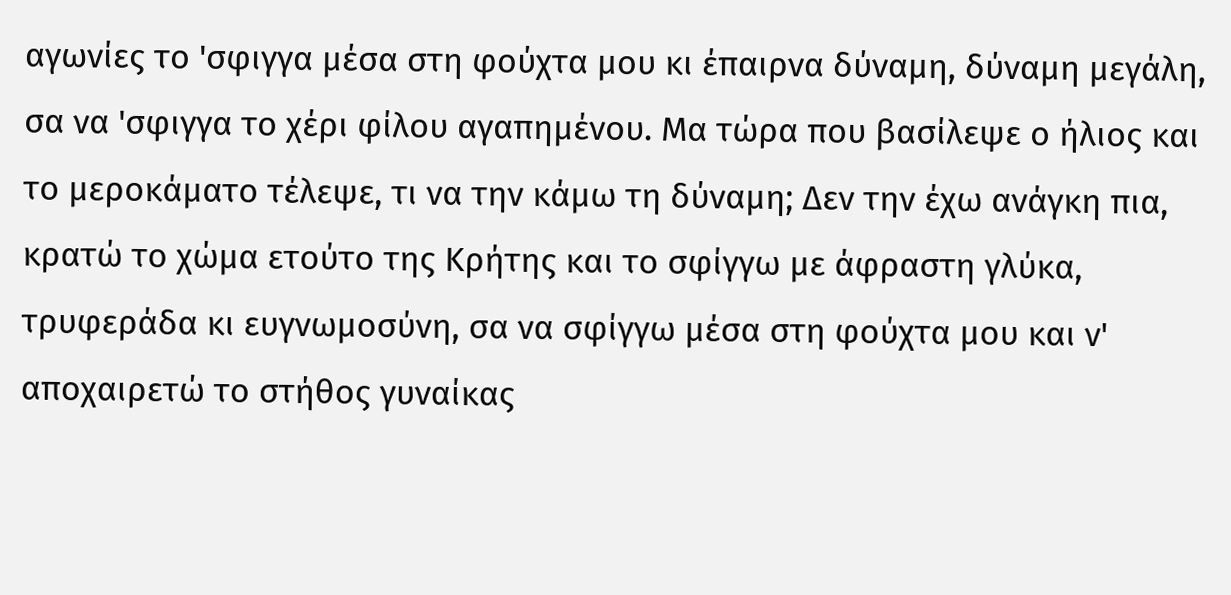αγωνίες το 'σφιγγα μέσα στη φούχτα μου κι έπαιρνα δύναμη, δύναμη μεγάλη, σα να 'σφιγγα το χέρι φίλου αγαπημένου. Μα τώρα που βασίλεψε ο ήλιος και το μεροκάματο τέλεψε, τι να την κάμω τη δύναμη; Δεν την έχω ανάγκη πια, κρατώ το χώμα ετούτο της Κρήτης και το σφίγγω με άφραστη γλύκα, τρυφεράδα κι ευγνωμοσύνη, σα να σφίγγω μέσα στη φούχτα μου και ν' αποχαιρετώ το στήθος γυναίκας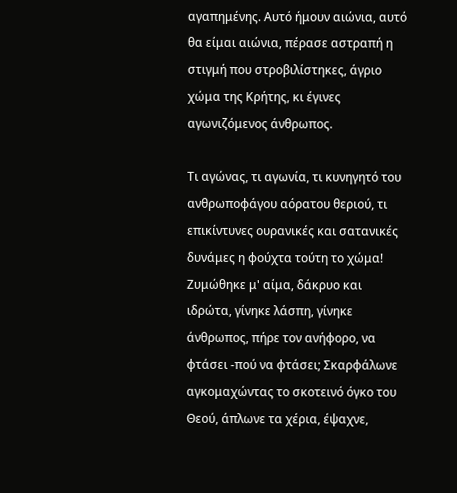αγαπημένης. Αυτό ήμουν αιώνια, αυτό θα είμαι αιώνια, πέρασε αστραπή η στιγμή που στροβιλίστηκες, άγριο χώμα της Κρήτης, κι έγινες αγωνιζόμενος άνθρωπος.

Τι αγώνας, τι αγωνία, τι κυνηγητό του ανθρωποφάγου αόρατου θεριού, τι επικίντυνες ουρανικές και σατανικές δυνάμες η φούχτα τούτη το χώμα! Ζυμώθηκε μ' αίμα, δάκρυο και ιδρώτα, γίνηκε λάσπη, γίνηκε άνθρωπος, πήρε τον ανήφορο, να φτάσει -πού να φτάσει; Σκαρφάλωνε αγκομαχώντας το σκοτεινό όγκο του Θεού, άπλωνε τα χέρια, έψαχνε,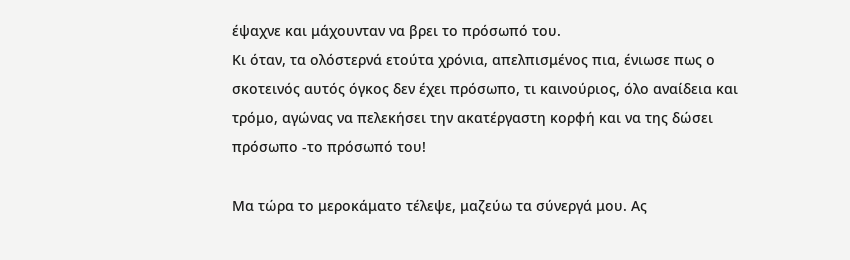έψαχνε και μάχουνταν να βρει το πρόσωπό του.
Κι όταν, τα ολόστερνά ετούτα χρόνια, απελπισμένος πια, ένιωσε πως ο σκοτεινός αυτός όγκος δεν έχει πρόσωπο, τι καινούριος, όλο αναίδεια και τρόμο, αγώνας να πελεκήσει την ακατέργαστη κορφή και να της δώσει πρόσωπο -το πρόσωπό του!

Μα τώρα το μεροκάματο τέλεψε, μαζεύω τα σύνεργά μου. Ας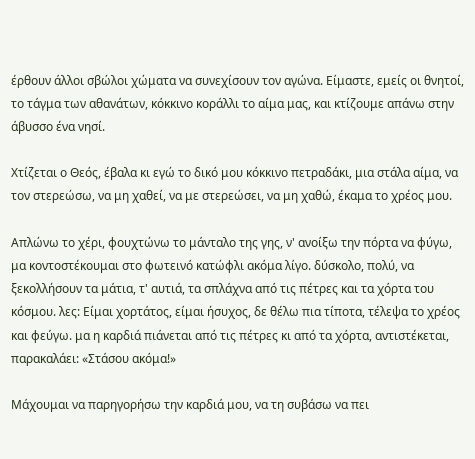έρθουν άλλοι σβώλοι χώματα να συνεχίσουν τον αγώνα. Είμαστε, εμείς οι θνητοί, το τάγμα των αθανάτων, κόκκινο κοράλλι το αίμα μας, και κτίζουμε απάνω στην άβυσσο ένα νησί.

Χτίζεται ο Θεός, έβαλα κι εγώ το δικό μου κόκκινο πετραδάκι, μια στάλα αίμα, να τον στερεώσω, να μη χαθεί, να με στερεώσει, να μη χαθώ, έκαμα το χρέος μου.

Απλώνω το χέρι, φουχτώνω το μάνταλο της γης, ν' ανοίξω την πόρτα να φύγω, μα κοντοστέκουμαι στο φωτεινό κατώφλι ακόμα λίγο. δύσκολο, πολύ, να ξεκολλήσουν τα μάτια, τ' αυτιά, τα σπλάχνα από τις πέτρες και τα χόρτα του κόσμου. λες: Είμαι χορτάτος, είμαι ήσυχος, δε θέλω πια τίποτα, τέλεψα το χρέος και φεύγω. μα η καρδιά πιάνεται από τις πέτρες κι από τα χόρτα, αντιστέκεται, παρακαλάει: «Στάσου ακόμα!»

Μάχουμαι να παρηγορήσω την καρδιά μου, να τη συβάσω να πει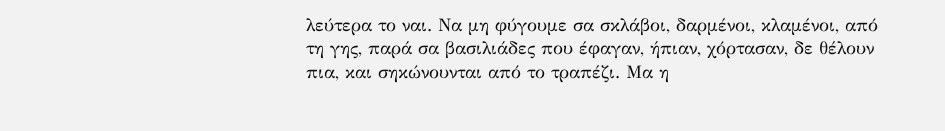λεύτερα το ναι. Να μη φύγουμε σα σκλάβοι, δαρμένοι, κλαμένοι, από τη γης, παρά σα βασιλιάδες που έφαγαν, ήπιαν, χόρτασαν, δε θέλουν πια, και σηκώνουνται από το τραπέζι. Μα η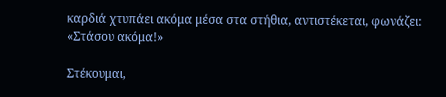καρδιά χτυπάει ακόμα μέσα στα στήθια, αντιστέκεται, φωνάζει: «Στάσου ακόμα!»

Στέκουμαι,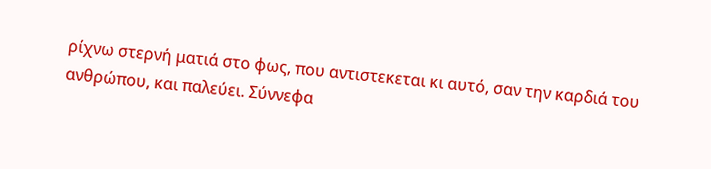ρίχνω στερνή ματιά στο φως, που αντιστεκεται κι αυτό, σαν την καρδιά του ανθρώπου, και παλεύει. Σύννεφα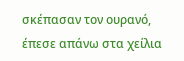σκέπασαν τον ουρανό, έπεσε απάνω στα χείλια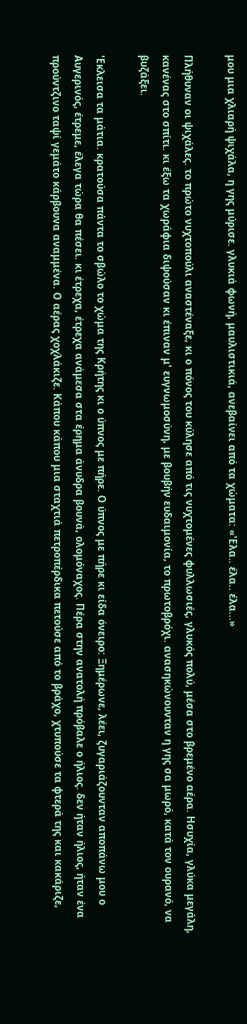μου μια χλιαρή ψιχάλα, η γης μύρισε. γλυκιά φωνή, μαυλιστικιά, ανεβαίνει από τα χώματα: «'Ελα.. έλα.. έλα...»

Πλήθυναν οι ψιχάλες. το πρώτο νυχτοπούλι αναστέναξε, κι ο πόνος του κύλησε από τις νυχτομένες φυλλωσιές, γλυκός πολύ, μέσα στο βρεμένο αέρα. Ησυχία, γλύκα μεγάλη, κανένας στο σπίτι. κι έξω τα χωράφια διψούσαν κι έπιναν μ' ευγνωμοσύνη, με βουβήν ευδαιμονία, το πρωτοβρόχι. ανασηκώνουνταν η γης σα μωρό, κατά τον ουρανό, να βυζάξει.

'Εκλεισα τα μάτια. κρατούσα πάντα το σβώλο το χώμα της Κρήτης κι ο ύπνος με πήρε. Ο ύπνος με πήρε κι είδα όνειρο: Ξημέρωνε, λέει, ζυγαριάζουνταν αποπάνω μου ο Αυγερινός, έτρεμε, έλεγα τώρα θα πέσει. κι έτρεχα, έτρεχα ανάμεσα στα έρημα άνυδρα βουνά, ολομόναχος. Πέρα στην ανατολή πρόβαλε ο ήλιος. δεν ήταν ήλιος, ήταν ένα προύντζινο ταψί γεμάτο κάρβουνα αναμμένα. Ο αέρας χοχλάκιζε. Κάπου κάπου μια σταχτιά πετροπέρδικα πετούσε από το βράχο, χτυπούσε τα φτερά της και κακάριζε,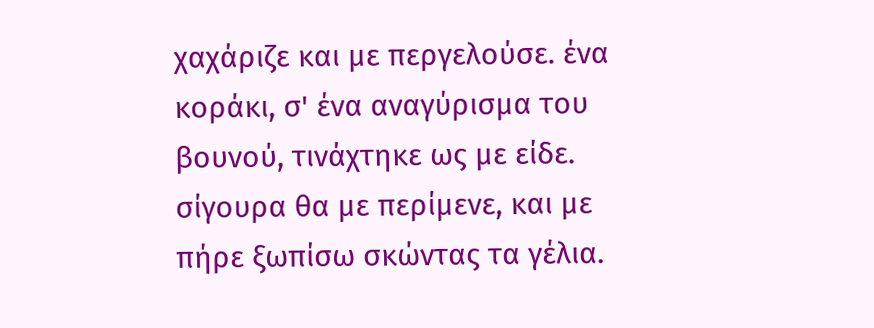χαχάριζε και με περγελούσε. ένα κοράκι, σ' ένα αναγύρισμα του βουνού, τινάχτηκε ως με είδε. σίγουρα θα με περίμενε, και με πήρε ξωπίσω σκώντας τα γέλια.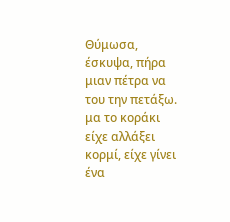Θύμωσα, έσκυψα, πήρα μιαν πέτρα να του την πετάξω. μα το κοράκι είχε αλλάξει κορμί, είχε γίνει ένα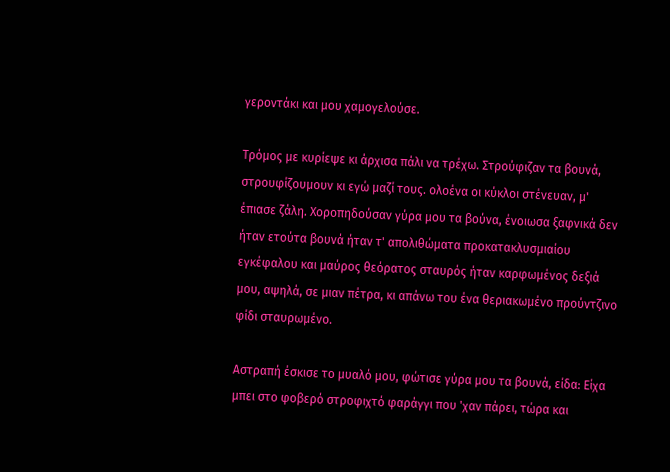γεροντάκι και μου χαμογελούσε.

Τρόμος με κυρίεψε κι άρχισα πάλι να τρέχω. Στρούφιζαν τα βουνά, στρουφίζουμουν κι εγώ μαζί τους. ολοένα οι κύκλοι στένευαν, μ' έπιασε ζάλη. Χοροπηδούσαν γύρα μου τα βούνα, ένοιωσα ξαφνικά δεν ήταν ετούτα βουνά ήταν τ' απολιθώματα προκατακλυσμιαίου εγκέφαλου και μαύρος θεόρατος σταυρός ήταν καρφωμένος δεξιά μου, αψηλά, σε μιαν πέτρα, κι απάνω του ένα θεριακωμένο προύντζινο φίδι σταυρωμένο.

Αστραπή έσκισε το μυαλό μου, φώτισε γύρα μου τα βουνά, είδα: Είχα μπει στο φοβερό στροφιχτό φαράγγι που 'χαν πάρει, τώρα και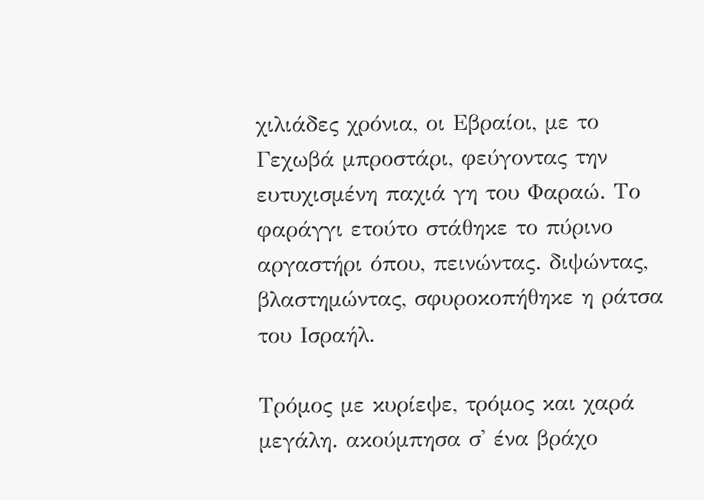χιλιάδες χρόνια, οι Εβραίοι, με το Γεχωβά μπροστάρι, φεύγοντας την ευτυχισμένη παχιά γη του Φαραώ. Το φαράγγι ετούτο στάθηκε το πύρινο αργαστήρι όπου, πεινώντας. διψώντας, βλαστημώντας, σφυροκοπήθηκε η ράτσα του Ισραήλ.

Τρόμος με κυρίεψε, τρόμος και χαρά μεγάλη. ακούμπησα σ' ένα βράχο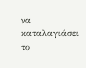να καταλαγιάσει το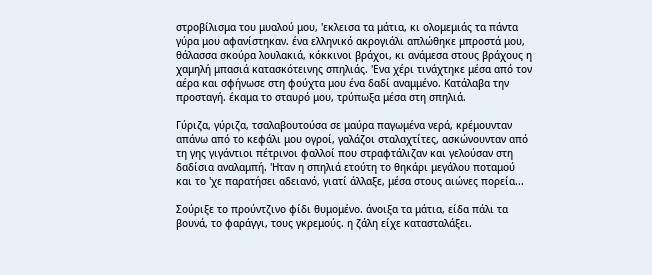στροβίλισμα του μυαλού μου, 'εκλεισα τα μάτια, κι ολομεμιάς τα πάντα γύρα μου αφανίστηκαν. ένα ελληνικό ακρογιάλι απλώθηκε μπροστά μου, θάλασσα σκούρα λουλακιά, κόκκινοι βράχοι, κι ανάμεσα στους βράχους η χαμηλή μπασιά κατασκότεινης σπηλιάς. 'Ενα χέρι τινάχτηκε μέσα από τον αέρα και σφήνωσε στη φούχτα μου ένα δαδί αναμμένο. Κατάλαβα την προσταγή. έκαμα το σταυρό μου, τρύπωξα μέσα στη σπηλιά.

Γύριζα, γύριζα, τσαλαβουτούσα σε μαύρα παγωμένα νερά, κρέμουνταν απάνω από το κεφάλι μου ογροί, γαλάζοι σταλαχτίτες, ασκώνουνταν από τη γης γιγάντιοι πέτρινοι φαλλοί που στραφτάλιζαν και γελούσαν στη δαδίσια αναλαμπή. 'Ηταν η σπηλιά ετούτη το θηκάρι μεγάλου ποταμού και το 'χε παρατήσει αδειανό, γιατί άλλαξε, μέσα στους αιώνες πορεία...

Σούριξε το προύντζινο φίδι θυμομένο. άνοιξα τα μάτια, είδα πάλι τα βουνά, το φαράγγι, τους γκρεμούς. η ζάλη είχε κατασταλάξει.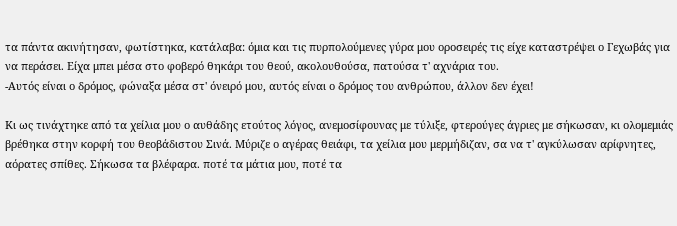τα πάντα ακινήτησαν, φωτίστηκα, κατάλαβα: όμια και τις πυρπολούμενες γύρα μου οροσειρές τις είχε καταστρέψει ο Γεχωβάς για να περάσει. Είχα μπει μέσα στο φοβερό θηκάρι του θεού, ακολουθούσα, πατούσα τ' αχνάρια του.
-Αυτός είναι ο δρόμος, φώναξα μέσα στ' όνειρό μου, αυτός είναι ο δρόμος του ανθρώπου, άλλον δεν έχει!

Κι ως τινάχτηκε από τα χείλια μου ο αυθάδης ετούτος λόγος, ανεμοσίφουνας με τύλιξε, φτερούγες άγριες με σήκωσαν, κι ολομεμιάς βρέθηκα στην κορφή του θεοβάδιστου Σινά. Μύριζε ο αγέρας θειάφι, τα χείλια μου μερμήδιζαν, σα να τ' αγκύλωσαν αρίφνητες, αόρατες σπίθες. Σήκωσα τα βλέφαρα. ποτέ τα μάτια μου, ποτέ τα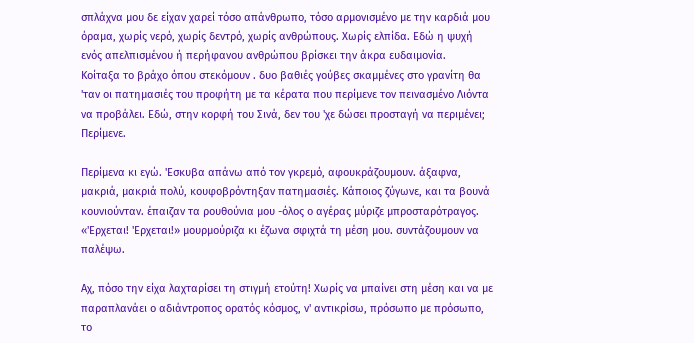σπλάχνα μου δε είχαν χαρεί τόσο απάνθρωπο, τόσο αρμονισμένο με την καρδιά μου όραμα, χωρίς νερό, χωρίς δεντρό, χωρίς ανθρώπους. Χωρίς ελπίδα. Εδώ η ψυχή ενός απελπισμένου ή περήφανου ανθρώπου βρίσκει την άκρα ευδαιμονία.
Κοίταξα το βράχο όπου στεκόμουν . δυο βαθιές γούβες σκαμμένες στο γρανίτη θα 'ταν οι πατημασιές του προφήτη με τα κέρατα που περίμενε τον πεινασμένο Λιόντα να προβάλει. Εδώ, στην κορφή του Σινά, δεν του 'χε δώσει προσταγή να περιμένει; Περίμενε.

Περίμενα κι εγώ. 'Εσκυβα απάνω από τον γκρεμό, αφουκράζουμουν. άξαφνα, μακριά, μακριά πολύ, κουφοβρόντηξαν πατημασιές. Κάποιος ζύγωνε, και τα βουνά κουνιούνταν. έπαιζαν τα ρουθούνια μου -όλος ο αγέρας μύριζε μπροσταρότραγος. «'Ερχεται! 'Ερχεται!» μουρμούριζα κι έζωνα σφιχτά τη μέση μου. συντάζουμουν να παλέψω.

Αχ, πόσο την είχα λαχταρίσει τη στιγμή ετούτη! Χωρίς να μπαίνει στη μέση και να με παραπλανάει ο αδιάντροπος ορατός κόσμος, ν' αντικρίσω, πρόσωπο με πρόσωπο, το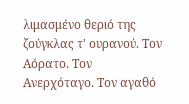λιμασμένο θεριό της ζούγκλας τ' ουρανού. Τον Αόρατο. Τον Ανερχόταγο. Τον αγαθό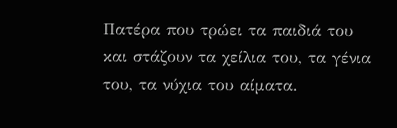Πατέρα που τρώει τα παιδιά του και στάζουν τα χείλια του, τα γένια του, τα νύχια του αίματα.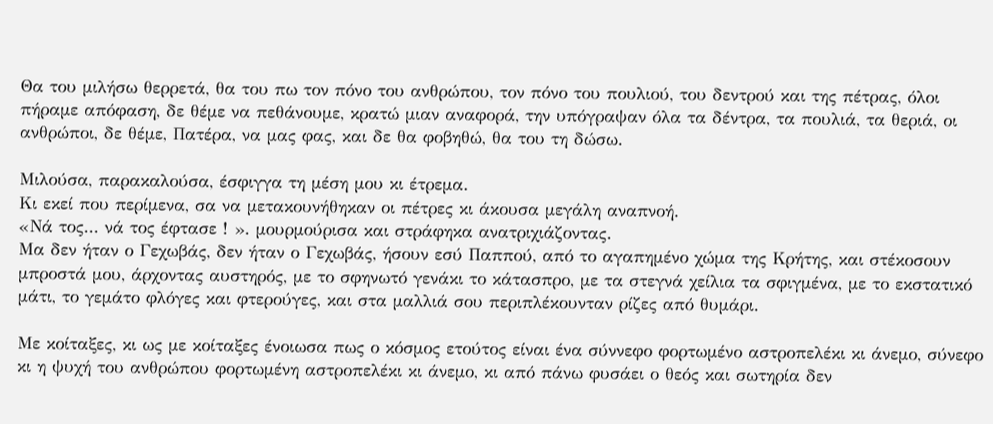Θα του μιλήσω θερρετά, θα του πω τον πόνο του ανθρώπου, τον πόνο του πουλιού, του δεντρού και της πέτρας, όλοι πήραμε απόφαση, δε θέμε να πεθάνουμε, κρατώ μιαν αναφορά, την υπόγραψαν όλα τα δέντρα, τα πουλιά, τα θεριά, οι ανθρώποι, δε θέμε, Πατέρα, να μας φας, και δε θα φοβηθώ, θα του τη δώσω.

Μιλούσα, παρακαλούσα, έσφιγγα τη μέση μου κι έτρεμα.
Κι εκεί που περίμενα, σα να μετακουνήθηκαν οι πέτρες κι άκουσα μεγάλη αναπνοή.
«Νά τος... νά τος έφτασε ! ». μουρμούρισα και στράφηκα ανατριχιάζοντας.
Μα δεν ήταν ο Γεχωβάς, δεν ήταν ο Γεχωβάς, ήσουν εσύ Παππού, από το αγαπημένο χώμα της Κρήτης, και στέκοσουν μπροστά μου, άρχοντας αυστηρός, με το σφηνωτό γενάκι το κάτασπρο, με τα στεγνά χείλια τα σφιγμένα, με το εκστατικό μάτι, το γεμάτο φλόγες και φτερούγες, και στα μαλλιά σου περιπλέκουνταν ρίζες από θυμάρι.

Με κοίταξες, κι ως με κοίταξες ένοιωσα πως ο κόσμος ετούτος είναι ένα σύννεφο φορτωμένο αστροπελέκι κι άνεμο, σύνεφο κι η ψυχή του ανθρώπου φορτωμένη αστροπελέκι κι άνεμο, κι από πάνω φυσάει ο θεός και σωτηρία δεν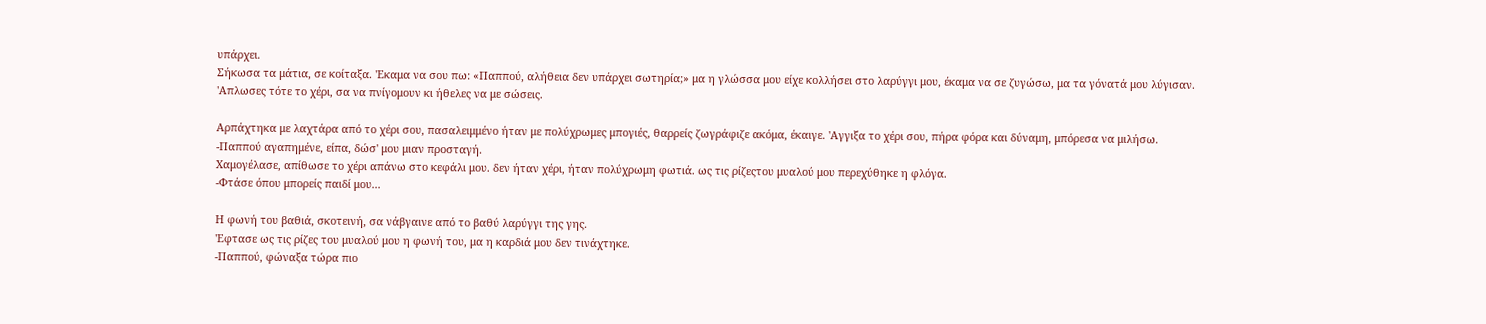υπάρχει.
Σήκωσα τα μάτια, σε κοίταξα. 'Eκαμα να σου πω: «Παππού, αλήθεια δεν υπάρχει σωτηρία;» μα η γλώσσα μου είχε κολλήσει στο λαρύγγι μου, έκαμα να σε ζυγώσω, μα τα γόνατά μου λύγισαν.
'Aπλωσες τότε το χέρι, σα να πνίγομουν κι ήθελες να με σώσεις.

Αρπάχτηκα με λαχτάρα από το χέρι σου, πασαλειμμένο ήταν με πολύχρωμες μπογιές, θαρρείς ζωγράφιζε ακόμα, έκαιγε. 'Aγγιξα το χέρι σου, πήρα φόρα και δύναμη, μπόρεσα να μιλήσω.
-Παππού αγαπημένε, είπα, δώσ' μου μιαν προσταγή.
Χαμογέλασε, απίθωσε το χέρι απάνω στο κεφάλι μου. δεν ήταν χέρι, ήταν πολύχρωμη φωτιά. ως τις ρίζεςτου μυαλού μου περεχύθηκε η φλόγα.
-Φτάσε όπου μπορείς παιδί μου...

Η φωνή του βαθιά, σκοτεινή, σα νάβγαινε από το βαθύ λαρύγγι της γης.
'Εφτασε ως τις ρίζες του μυαλού μου η φωνή του, μα η καρδιά μου δεν τινάχτηκε.
-Παππού, φώναξα τώρα πιο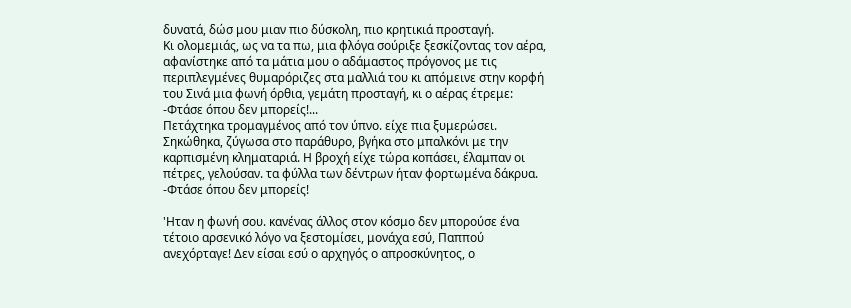δυνατά, δώσ μου μιαν πιο δύσκολη, πιο κρητικιά προσταγή.
Κι ολομεμιάς, ως να τα πω, μια φλόγα σούριξε ξεσκίζοντας τον αέρα, αφανίστηκε από τα μάτια μου ο αδάμαστος πρόγονος με τις περιπλεγμένες θυμαρόριζες στα μαλλιά του κι απόμεινε στην κορφή του Σινά μια φωνή όρθια, γεμάτη προσταγή, κι ο αέρας έτρεμε:
-Φτάσε όπου δεν μπορείς!...
Πετάχτηκα τρομαγμένος από τον ύπνο. είχε πια ξυμερώσει. Σηκώθηκα, ζύγωσα στο παράθυρο, βγήκα στο μπαλκόνι με την καρπισμένη κληματαριά. Η βροχή είχε τώρα κοπάσει, έλαμπαν οι πέτρες, γελούσαν. τα φύλλα των δέντρων ήταν φορτωμένα δάκρυα.
-Φτάσε όπου δεν μπορείς!

'Ηταν η φωνή σου. κανένας άλλος στον κόσμο δεν μπορούσε ένα τέτοιο αρσενικό λόγο να ξεστομίσει, μονάχα εσύ, Παππού ανεχόρταγε! Δεν είσαι εσύ ο αρχηγός ο απροσκύνητος, ο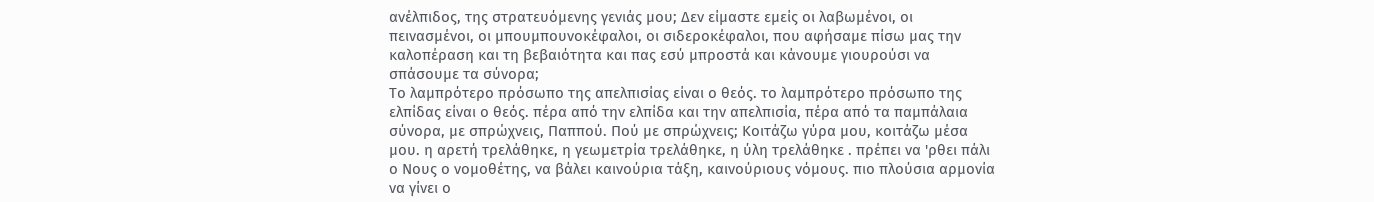ανέλπιδος, της στρατευόμενης γενιάς μου; Δεν είμαστε εμείς οι λαβωμένοι, οι πεινασμένοι, οι μπουμπουνοκέφαλοι, οι σιδεροκέφαλοι, που αφήσαμε πίσω μας την καλοπέραση και τη βεβαιότητα και πας εσύ μπροστά και κάνουμε γιουρούσι να σπάσουμε τα σύνορα;
Το λαμπρότερο πρόσωπο της απελπισίας είναι ο θεός. το λαμπρότερο πρόσωπο της ελπίδας είναι ο θεός. πέρα από την ελπίδα και την απελπισία, πέρα από τα παμπάλαια σύνορα, με σπρώχνεις, Παππού. Πού με σπρώχνεις; Κοιτάζω γύρα μου, κοιτάζω μέσα μου. η αρετή τρελάθηκε, η γεωμετρία τρελάθηκε, η ύλη τρελάθηκε . πρέπει να 'ρθει πάλι ο Νους ο νομοθέτης, να βάλει καινούρια τάξη, καινούριους νόμους. πιο πλούσια αρμονία να γίνει ο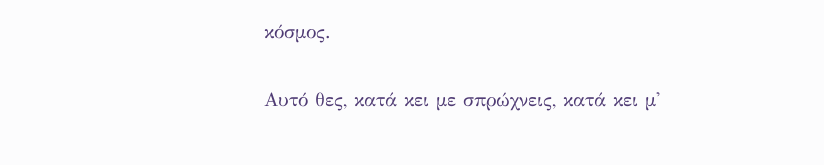κόσμος.

Αυτό θες, κατά κει με σπρώχνεις, κατά κει μ'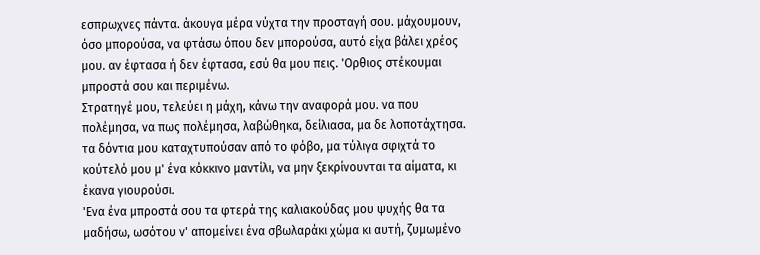εσπρωχνες πάντα. άκουγα μέρα νύχτα την προσταγή σου. μάχουμουν, όσο μπορούσα, να φτάσω όπου δεν μπορούσα, αυτό είχα βάλει χρέος μου. αν έφτασα ή δεν έφτασα, εσύ θα μου πεις. 'Ορθιος στέκουμαι μπροστά σου και περιμένω.
Στρατηγέ μου, τελεύει η μάχη, κάνω την αναφορά μου. να που πολέμησα, να πως πολέμησα, λαβώθηκα, δείλιασα, μα δε λοποτάχτησα. τα δόντια μου καταχτυπούσαν από το φόβο, μα τύλιγα σφιχτά το κούτελό μου μ' ένα κόκκινο μαντίλι, να μην ξεκρίνουνται τα αίματα, κι έκανα γιουρούσι.
'Ενα ένα μπροστά σου τα φτερά της καλιακούδας μου ψυχής θα τα μαδήσω, ωσότου ν' απομείνει ένα σβωλαράκι χώμα κι αυτή, ζυμωμένο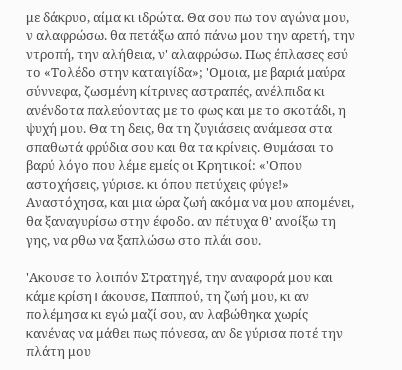με δάκρυο, αίμα κι ιδρώτα. Θα σου πω τον αγώνα μου, ν αλαφρώσω. θα πετάξω από πάνω μου την αρετή, την ντροπή, την αλήθεια, ν' αλαφρώσω. Πως έπλασες εσύ το «Τολέδο στην καταιγίδα»; 'Ομοια, με βαριά μαύρα σύννεφα, ζωσμένη κίτρινες αστραπές, ανέλπιδα κι ανένδοτα παλεύοντας με το φως και με το σκοτάδι, η ψυχή μου. Θα τη δεις, θα τη ζυγιάσεις ανάμεσα στα σπαθωτά φρύδια σου και θα τα κρίνεις. Θυμάσαι το βαρύ λόγο που λέμε εμείς οι Κρητικοί: «'Οπου αστοχήσεις, γύρισε. κι όπου πετύχεις φύγε!» Αναστόχησα, και μια ώρα ζωή ακόμα να μου απομένει, θα ξαναγυρίσω στην έφοδο. αν πέτυχα θ' ανοίξω τη γης, να ρθω να ξαπλώσω στο πλάι σου.

'Ακουσε το λοιπόν Στρατηγέ, την αναφορά μου και κάμε κρίση। άκουσε, Παππού, τη ζωή μου, κι αν πολέμησα κι εγώ μαζί σου, αν λαβώθηκα χωρίς κανένας να μάθει πως πόνεσα, αν δε γύρισα ποτέ την πλάτη μου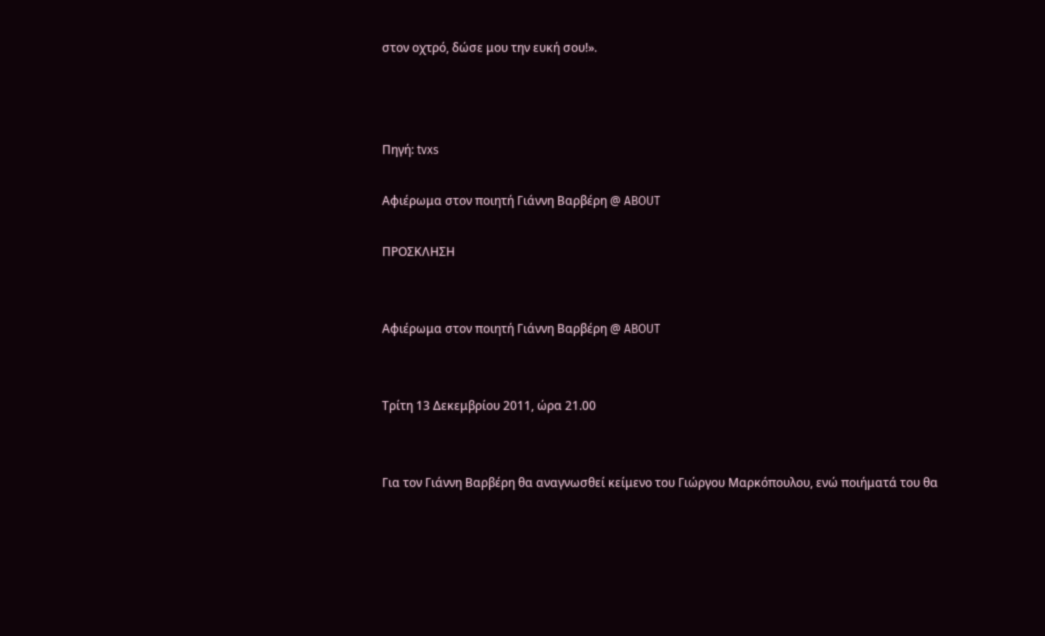στον οχτρό, δώσε μου την ευκή σου!».



Πηγή: tvxs

Αφιέρωμα στον ποιητή Γιάννη Βαρβέρη @ ABOUT

ΠΡΟΣΚΛΗΣΗ


Αφιέρωμα στον ποιητή Γιάννη Βαρβέρη @ ABOUT


Τρίτη 13 Δεκεμβρίου 2011, ώρα 21.00


Για τον Γιάννη Βαρβέρη θα αναγνωσθεί κείμενο του Γιώργου Μαρκόπουλου, ενώ ποιήματά του θα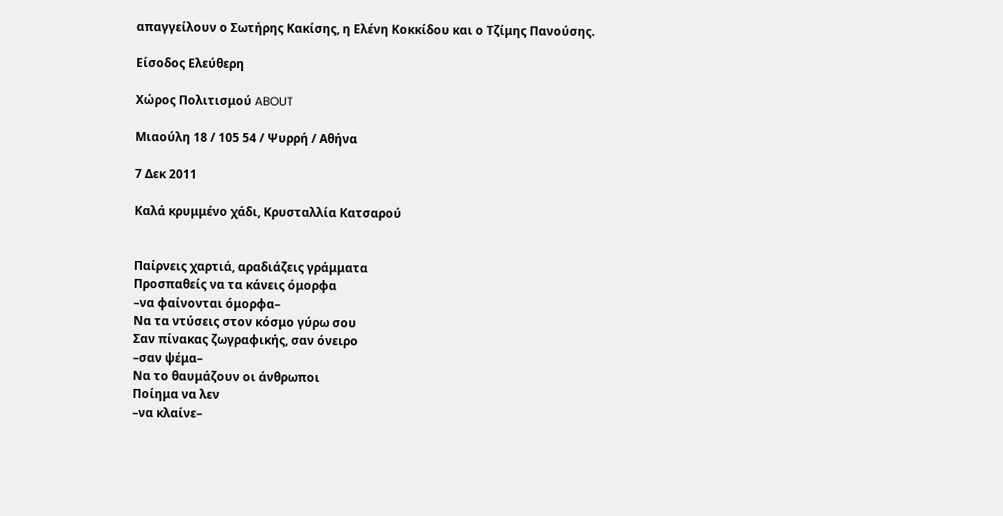απαγγείλουν ο Σωτήρης Κακίσης, η Ελένη Κοκκίδου και ο Τζίμης Πανούσης.

Είσοδος Ελεύθερη

Χώρος Πολιτισμού ABOUT

Μιαούλη 18 / 105 54 / Ψυρρή / Αθήνα

7 Δεκ 2011

Καλά κρυμμένο χάδι, Kρυσταλλία Κατσαρού


Παίρνεις χαρτιά, αραδιάζεις γράμματα
Προσπαθείς να τα κάνεις όμορφα
–να φαίνονται όμορφα–
Να τα ντύσεις στον κόσμο γύρω σου
Σαν πίνακας ζωγραφικής, σαν όνειρο
–σαν ψέμα–
Να το θαυμάζουν οι άνθρωποι
Ποίημα να λεν
–να κλαίνε–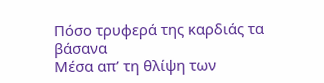Πόσο τρυφερά της καρδιάς τα βάσανα
Μέσα απ’ τη θλίψη των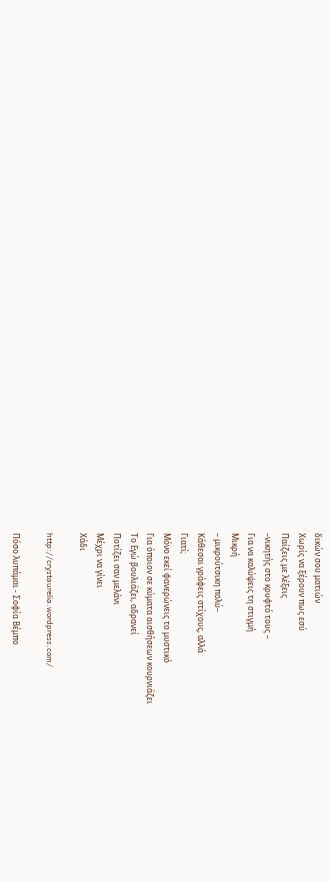δικών σου ματιών
Χωρίς να ξέρουν πως εσύ
Παίζεις με λέξεις
–νικητής στο κρυφτό τους –
Για να καλύψεις τη στιγμή
Μικρή
– μικρούτσικη πολύ–
Κάθεσαι γράφεις στίχους, αλλά
Γιατί;
Μόνο εκεί φανερώνεις το μυστικό
Για όποιον σε κύματα αισθήσεων κουρνιάζει
Το Εγώ βουλιάζει, αδρανεί
Ποτίζει σαν μελάνι
Μέχρι να γίνει
Χάδι

http://crystaurelia.wordpress.com/

Πόσο λυπάμαι - Σοφία Βέμπο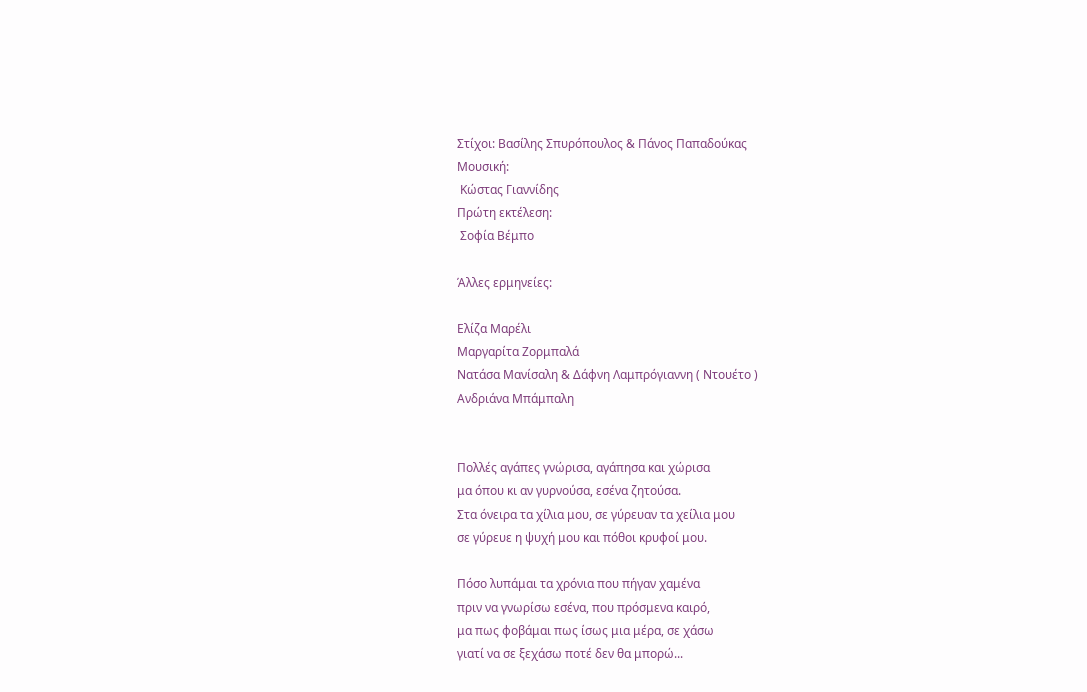Στίχοι: Βασίλης Σπυρόπουλος & Πάνος Παπαδούκας
Μουσική:
 Κώστας Γιαννίδης
Πρώτη εκτέλεση:
 Σοφία Βέμπο

Άλλες ερμηνείες:

Ελίζα Μαρέλι
Μαργαρίτα Ζορμπαλά
Νατάσα Μανίσαλη & Δάφνη Λαμπρόγιαννη ( Ντουέτο )
Ανδριάνα Μπάμπαλη


Πολλές αγάπες γνώρισα, αγάπησα και χώρισα
μα όπου κι αν γυρνούσα, εσένα ζητούσα.
Στα όνειρα τα χίλια μου, σε γύρευαν τα χείλια μου
σε γύρευε η ψυχή μου και πόθοι κρυφοί μου.

Πόσο λυπάμαι τα χρόνια που πήγαν χαμένα
πριν να γνωρίσω εσένα, που πρόσμενα καιρό,
μα πως φοβάμαι πως ίσως μια μέρα, σε χάσω
γιατί να σε ξεχάσω ποτέ δεν θα μπορώ...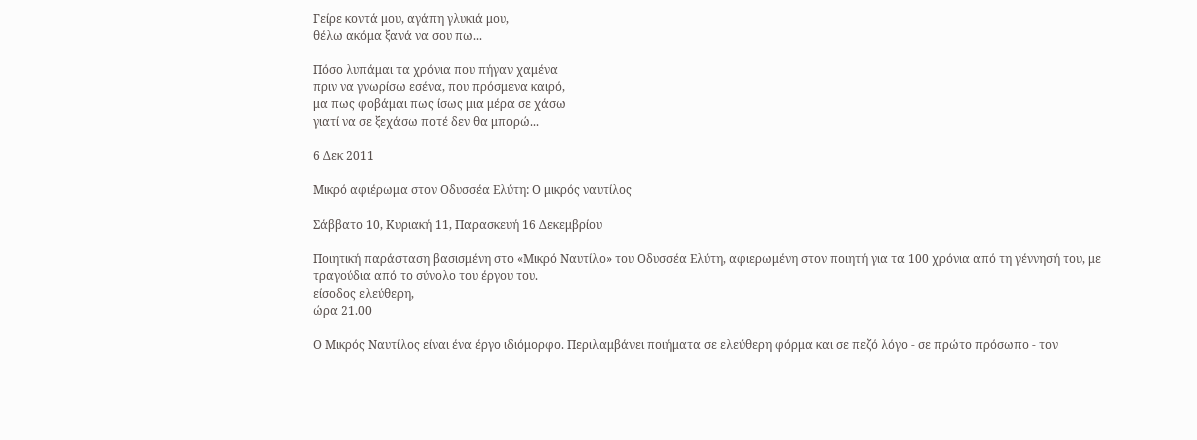Γείρε κοντά μου, αγάπη γλυκιά μου,
θέλω ακόμα ξανά να σου πω...

Πόσο λυπάμαι τα χρόνια που πήγαν χαμένα
πριν να γνωρίσω εσένα, που πρόσμενα καιρό,
μα πως φοβάμαι πως ίσως μια μέρα σε χάσω
γιατί να σε ξεχάσω ποτέ δεν θα μπορώ...

6 Δεκ 2011

Mικρό αφιέρωμα στον Οδυσσέα Ελύτη: Ο μικρός ναυτίλος

Σάββατο 10, Κυριακή 11, Παρασκευή 16 Δεκεμβρίου

Ποιητική παράσταση βασισμένη στο «Μικρό Ναυτίλο» του Οδυσσέα Ελύτη, αφιερωμένη στον ποιητή για τα 100 χρόνια από τη γέννησή του, με τραγούδια από το σύνολο του έργου του.
είσοδος ελεύθερη,
ώρα 21.00

Ο Μικρός Ναυτίλος είναι ένα έργο ιδιόμορφο. Περιλαμβάνει ποιήματα σε ελεύθερη φόρμα και σε πεζό λόγο - σε πρώτο πρόσωπο - τον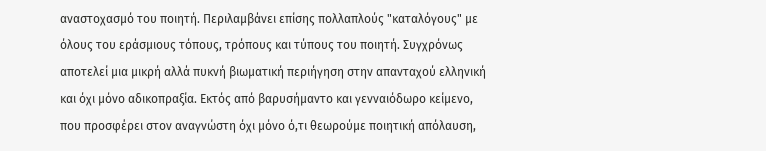αναστοχασμό του ποιητή. Περιλαμβάνει επίσης πολλαπλούς "καταλόγους" με όλους του εράσμιους τόπους, τρόπους και τύπους του ποιητή. Συγχρόνως αποτελεί μια μικρή αλλά πυκνή βιωματική περιήγηση στην απανταχού ελληνική και όχι μόνο αδικοπραξία. Εκτός από βαρυσήμαντο και γενναιόδωρο κείμενο, που προσφέρει στον αναγνώστη όχι μόνο ό,τι θεωρούμε ποιητική απόλαυση,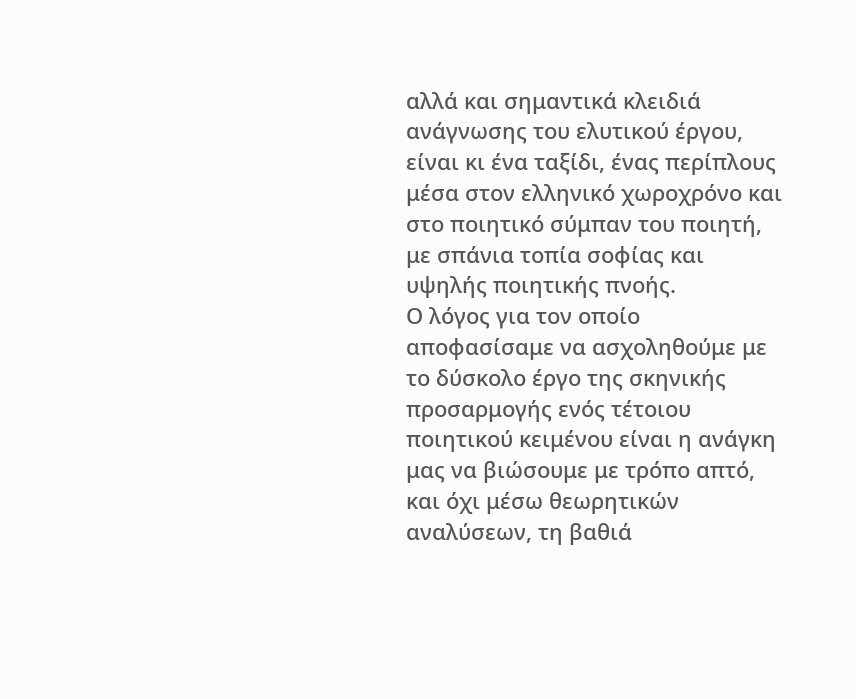αλλά και σημαντικά κλειδιά ανάγνωσης του ελυτικού έργου, είναι κι ένα ταξίδι, ένας περίπλους μέσα στον ελληνικό χωροχρόνο και στο ποιητικό σύμπαν του ποιητή, με σπάνια τοπία σοφίας και υψηλής ποιητικής πνοής.
Ο λόγος για τον οποίο αποφασίσαμε να ασχοληθούμε με το δύσκολο έργο της σκηνικής προσαρμογής ενός τέτοιου ποιητικού κειμένου είναι η ανάγκη μας να βιώσουμε με τρόπο απτό, και όχι μέσω θεωρητικών αναλύσεων, τη βαθιά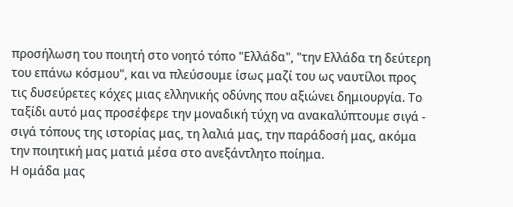προσήλωση του ποιητή στο νοητό τόπο "Ελλάδα", "την Ελλάδα τη δεύτερη του επάνω κόσμου", και να πλεύσουμε ίσως μαζί του ως ναυτίλοι προς τις δυσεύρετες κόχες μιας ελληνικής οδύνης που αξιώνει δημιουργία. Το ταξίδι αυτό μας προσέφερε την μοναδική τύχη να ανακαλύπτουμε σιγά - σιγά τόπους της ιστορίας μας, τη λαλιά μας, την παράδοσή μας, ακόμα την ποιητική μας ματιά μέσα στο ανεξάντλητο ποίημα.
Η ομάδα μας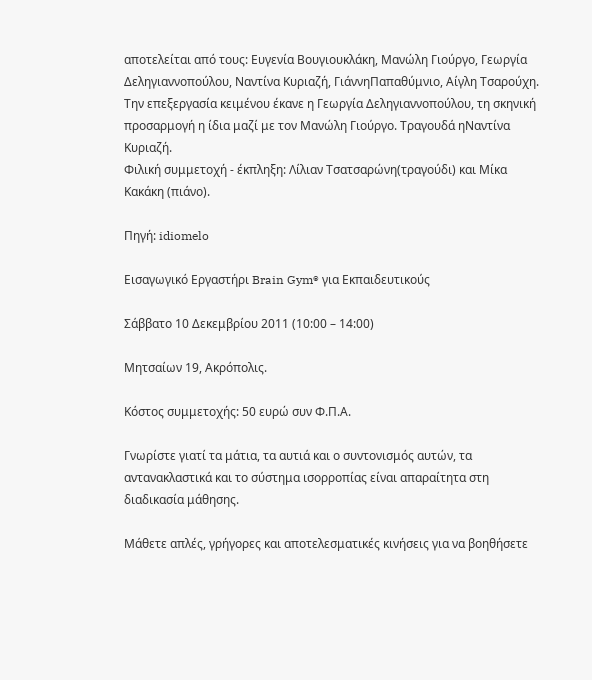αποτελείται από τους: Ευγενία Βουγιουκλάκη, Μανώλη Γιούργο, Γεωργία Δεληγιαννοπούλου, Ναντίνα Κυριαζή, ΓιάννηΠαπαθύμνιο, Αίγλη Τσαρούχη.
Την επεξεργασία κειμένου έκανε η Γεωργία Δεληγιαννοπούλου, τη σκηνική προσαρμογή η ίδια μαζί με τον Μανώλη Γιούργο. Τραγουδά ηΝαντίνα Κυριαζή.
Φιλική συμμετοχή - έκπληξη: Λίλιαν Τσατσαρώνη(τραγούδι) και Μίκα Κακάκη (πιάνο).

Πηγή: idiomelo

Εισαγωγικό Εργαστήρι Brain Gym® για Εκπαιδευτικούς

Σάββατο 10 Δεκεμβρίου 2011 (10:00 – 14:00)

Μητσαίων 19, Ακρόπολις.

Κόστος συμμετοχής: 50 ευρώ συν Φ.Π.Α.

Γνωρίστε γιατί τα μάτια, τα αυτιά και ο συντονισμός αυτών, τα αντανακλαστικά και το σύστημα ισορροπίας είναι απαραίτητα στη διαδικασία μάθησης.

Μάθετε απλές, γρήγορες και αποτελεσματικές κινήσεις για να βοηθήσετε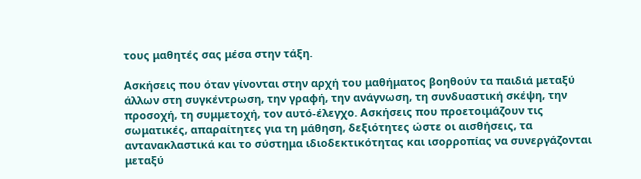τους μαθητές σας μέσα στην τάξη.

Ασκήσεις που όταν γίνονται στην αρχή του μαθήματος βοηθούν τα παιδιά μεταξύ άλλων στη συγκέντρωση, την γραφή, την ανάγνωση, τη συνδυαστική σκέψη, την προσοχή, τη συμμετοχή, τον αυτό-έλεγχο. Ασκήσεις που προετοιμάζουν τις σωματικές, απαραίτητες για τη μάθηση, δεξιότητες ώστε οι αισθήσεις, τα αντανακλαστικά και το σύστημα ιδιοδεκτικότητας και ισορροπίας να συνεργάζονται μεταξύ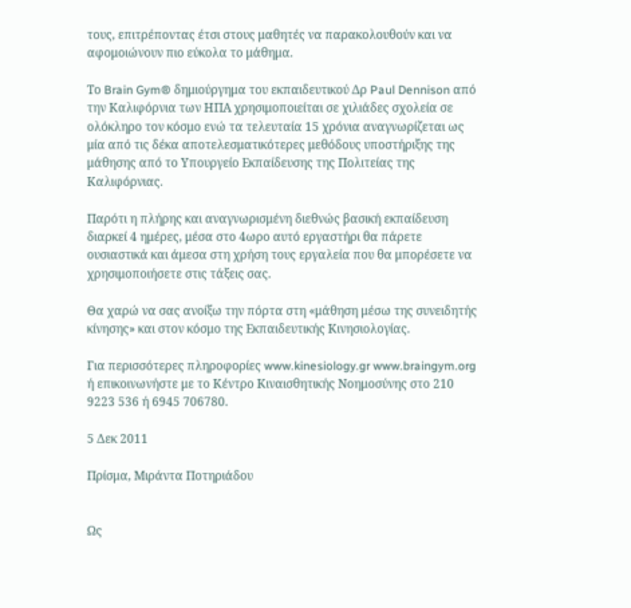τους, επιτρέποντας έτσι στους μαθητές να παρακολουθούν και να αφομοιώνουν πιο εύκολα το μάθημα.

Το Brain Gym® δημιούργημα του εκπαιδευτικού Δρ Paul Dennison από την Καλιφόρνια των ΗΠΑ χρησιμοποιείται σε χιλιάδες σχολεία σε ολόκληρο τον κόσμο ενώ τα τελευταία 15 χρόνια αναγνωρίζεται ως μία από τις δέκα αποτελεσματικότερες μεθόδους υποστήριξης της μάθησης από το Υπουργείο Εκπαίδευσης της Πολιτείας της Καλιφόρνιας.

Παρότι η πλήρης και αναγνωρισμένη διεθνώς βασική εκπαίδευση διαρκεί 4 ημέρες, μέσα στο 4ωρο αυτό εργαστήρι θα πάρετε ουσιαστικά και άμεσα στη χρήση τους εργαλεία που θα μπορέσετε να χρησιμοποιήσετε στις τάξεις σας.

Θα χαρώ να σας ανοίξω την πόρτα στη «μάθηση μέσω της συνειδητής κίνησης» και στον κόσμο της Εκπαιδευτικής Κινησιολογίας.

Για περισσότερες πληροφορίες www.kinesiology.gr www.braingym.org ή επικοινωνήστε με το Κέντρο Κιναισθητικής Νοημοσύνης στο 210 9223 536 ή 6945 706780.

5 Δεκ 2011

Πρίσμα, Μιράντα Ποτηριάδου


Ως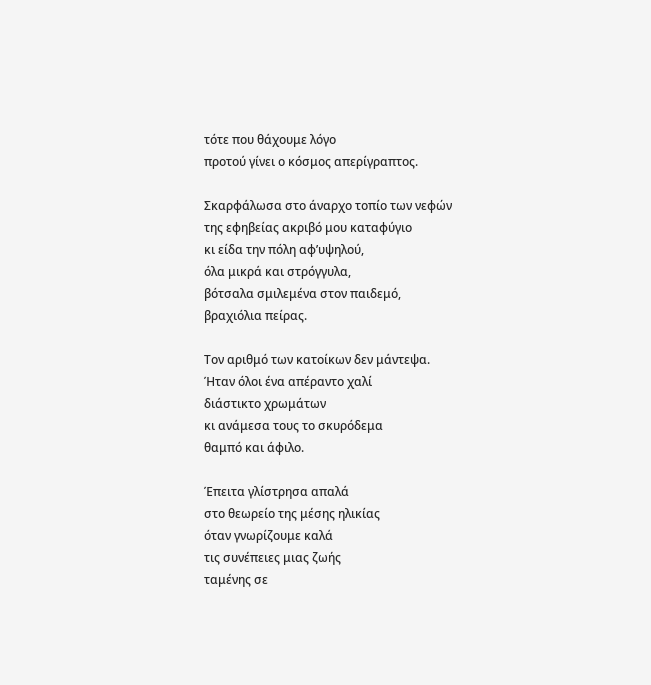τότε που θάχουμε λόγο
προτού γίνει ο κόσμος απερίγραπτος.

Σκαρφάλωσα στο άναρχο τοπίο των νεφών
της εφηβείας ακριβό μου καταφύγιο
κι είδα την πόλη αφ’υψηλού,
όλα μικρά και στρόγγυλα,
βότσαλα σμιλεμένα στον παιδεμό,
βραχιόλια πείρας.

Τον αριθμό των κατοίκων δεν μάντεψα.
Ήταν όλοι ένα απέραντο χαλί
διάστικτο χρωμάτων
κι ανάμεσα τους το σκυρόδεμα
θαμπό και άφιλο.

Έπειτα γλίστρησα απαλά
στο θεωρείο της μέσης ηλικίας
όταν γνωρίζουμε καλά
τις συνέπειες μιας ζωής
ταμένης σε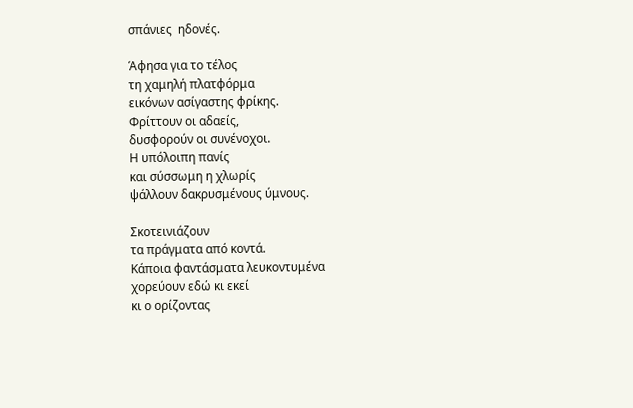σπάνιες  ηδονές.

Άφησα για το τέλος
τη χαμηλή πλατφόρμα
εικόνων ασίγαστης φρίκης.
Φρίττουν οι αδαείς,
δυσφορούν οι συνένοχοι.
Η υπόλοιπη πανίς
και σύσσωμη η χλωρίς
ψάλλουν δακρυσμένους ύμνους.

Σκοτεινιάζουν
τα πράγματα από κοντά.
Κάποια φαντάσματα λευκοντυμένα
χορεύουν εδώ κι εκεί
κι ο ορίζοντας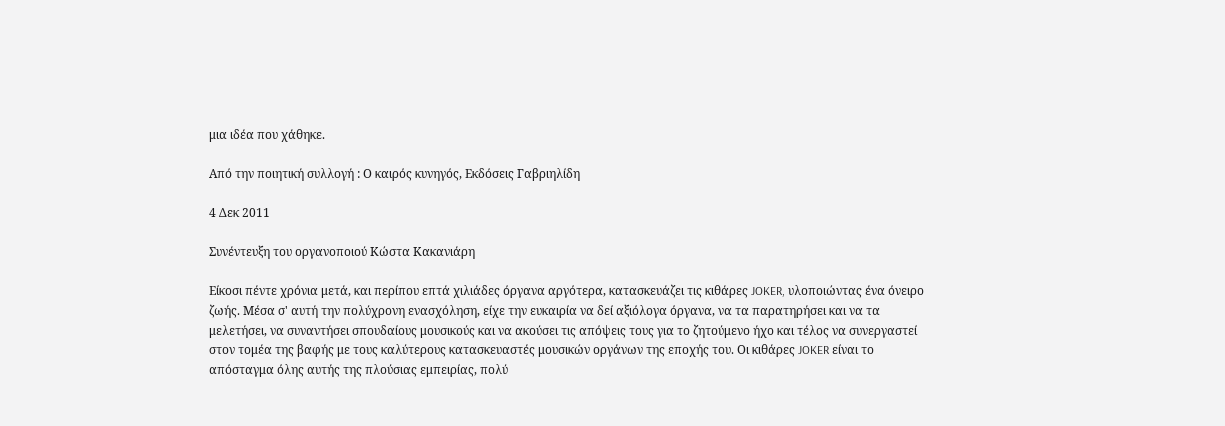μια ιδέα που χάθηκε.

Από την ποιητική συλλογή : Ο καιρός κυνηγός, Εκδόσεις Γαβριηλίδη

4 Δεκ 2011

Συνέντευξη του οργανοποιού Κώστα Κακανιάρη

Είκοσι πέντε χρόνια μετά, και περίπου επτά χιλιάδες όργανα αργότερα, κατασκευάζει τις κιθάρες JOKER, υλοποιώντας ένα όνειρο ζωής. Μέσα σ' αυτή την πολύχρονη ενασχόληση, είχε την ευκαιρία να δεί αξιόλογα όργανα, να τα παρατηρήσει και να τα μελετήσει, να συναντήσει σπουδαίους μουσικούς και να ακούσει τις απόψεις τους για το ζητούμενο ήχο και τέλος να συνεργαστεί στον τομέα της βαφής με τους καλύτερους κατασκευαστές μουσικών οργάνων της εποχής του. Οι κιθάρες JOKER είναι το απόσταγμα όλης αυτής της πλούσιας εμπειρίας, πολύ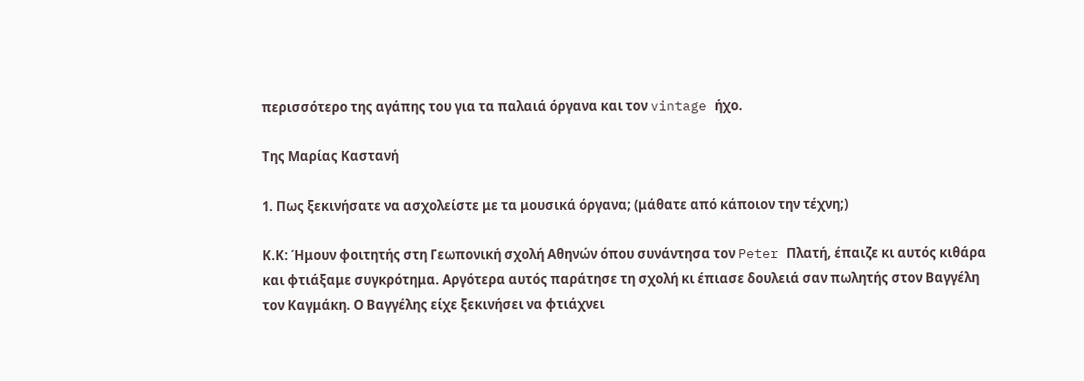περισσότερο της αγάπης του για τα παλαιά όργανα και τον vintage ήχο.

Της Μαρίας Καστανή

1. Πως ξεκινήσατε να ασχολείστε με τα μουσικά όργανα; (μάθατε από κάποιον την τέχνη;)

Κ.Κ: Ήμουν φοιτητής στη Γεωπονική σχολή Αθηνών όπου συνάντησα τον Peter Πλατή, έπαιζε κι αυτός κιθάρα και φτιάξαμε συγκρότημα. Αργότερα αυτός παράτησε τη σχολή κι έπιασε δουλειά σαν πωλητής στον Βαγγέλη τον Καγμάκη. Ο Βαγγέλης είχε ξεκινήσει να φτιάχνει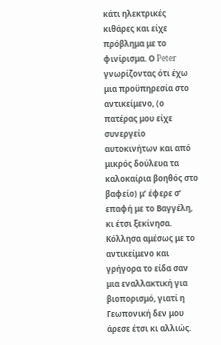κάτι ηλεκτρικές κιθάρες και είχε πρόβλημα με το φινίρισμα. Ο Peter γνωρίζοντας ότι έχω μια προϋπηρεσία στο αντικείμενο, (ο πατέρας μου είχε συνεργείο αυτοκινήτων και από μικρός δούλευα τα καλοκαίρια βοηθός στο βαφείο) μ’ έφερε σ’ επαφή με το Βαγγέλη, κι έτσι ξεκίνησα. Κόλλησα αμέσως με το αντικείμενο και γρήγορα το είδα σαν μια εναλλακτική για βιοπορισμό, γιατί η Γεωπονική δεν μου άρεσε έτσι κι αλλιώς.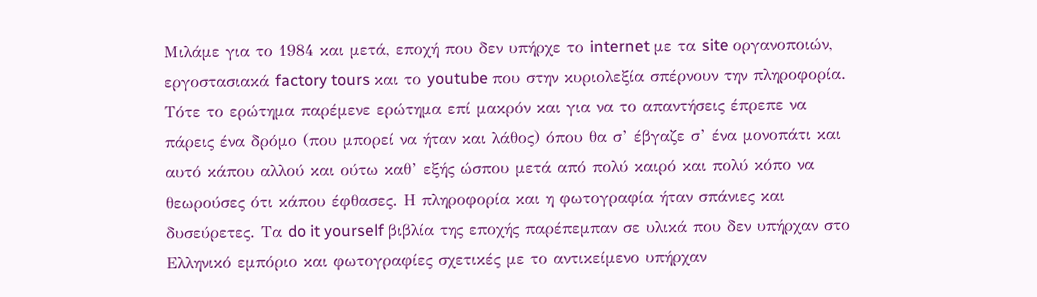Μιλάμε για το 1984 και μετά, εποχή που δεν υπήρχε το internet με τα site οργανοποιών, εργοστασιακά factory tours και το youtube που στην κυριολεξία σπέρνουν την πληροφορία. Τότε το ερώτημα παρέμενε ερώτημα επί μακρόν και για να το απαντήσεις έπρεπε να πάρεις ένα δρόμο (που μπορεί να ήταν και λάθος) όπου θα σ’ έβγαζε σ’ ένα μονοπάτι και αυτό κάπου αλλού και ούτω καθ’ εξής ώσπου μετά από πολύ καιρό και πολύ κόπο να θεωρούσες ότι κάπου έφθασες. Η πληροφορία και η φωτογραφία ήταν σπάνιες και δυσεύρετες. Τα do it yourself βιβλία της εποχής παρέπεμπαν σε υλικά που δεν υπήρχαν στο Ελληνικό εμπόριο και φωτογραφίες σχετικές με το αντικείμενο υπήρχαν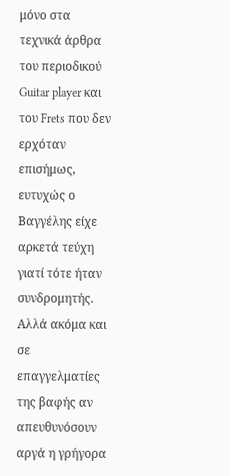μόνο στα τεχνικά άρθρα του περιοδικού Guitar player και του Frets που δεν ερχόταν επισήμως, ευτυχώς ο Βαγγέλης είχε αρκετά τεύχη γιατί τότε ήταν συνδρομητής. Αλλά ακόμα και σε επαγγελματίες της βαφής αν απευθυνόσουν αργά η γρήγορα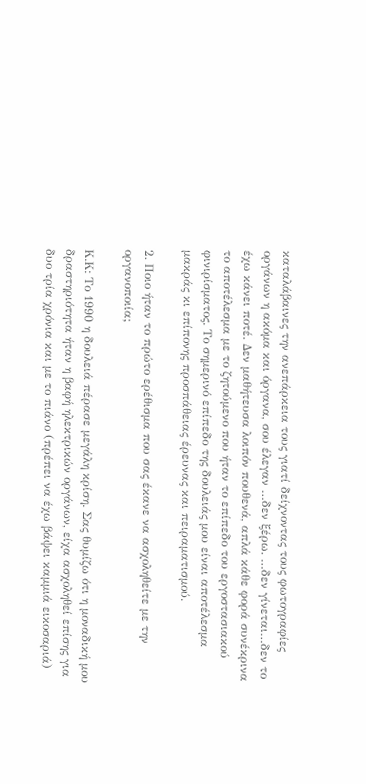καταλάβαινες την ανεπάρκεια τους γιατί δείχνοντας τους φωτογραφίες οργάνων η ακόμα και όργανα, σου έλεγαν …δεν ξέρω. …δεν γίνεται…δεν το έχω κάνει ποτέ. Δεν μαθήτευσα λοιπόν πουθενά, απλά κάθε φορά συνέκρινα το αποτέλεσμα με το ζητούμενο που ήταν το επίπεδο του εργοστασιακού φινιρίσματος. Το σημερινό επίπεδο της δουλειάς μου είναι αποτέλεσμα μακράς κι επίπονης προσπάθειας έρευνας και πειραματισμού.

2. Ποιο ήταν το πρώτο ερέθισμα που σας έκανε να ασχοληθείτε με την οργανοποιία;

Κ.Κ: Το 1990 η δουλειά πέρασε μεγάλη κρίση. Σας θυμίζω ότι η μοναδική μου δραστηριότητα ήταν η βαφή ηλεκτρικών οργάνων, είχα ασχοληθεί επίσης για δυο τρία χρόνια και με το πιάνο (πρέπει να έχω βάψει καμμιά εικοσαριά)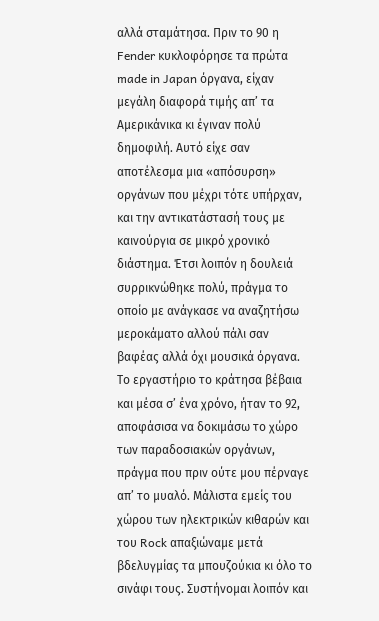αλλά σταμάτησα. Πριν το 90 η Fender κυκλοφόρησε τα πρώτα made in Japan όργανα, είχαν μεγάλη διαφορά τιμής απ’ τα Αμερικάνικα κι έγιναν πολύ δημοφιλή. Αυτό είχε σαν αποτέλεσμα μια «απόσυρση» οργάνων που μέχρι τότε υπήρχαν, και την αντικατάστασή τους με καινούργια σε μικρό χρονικό διάστημα. Έτσι λοιπόν η δουλειά συρρικνώθηκε πολύ, πράγμα το οποίο με ανάγκασε να αναζητήσω μεροκάματο αλλού πάλι σαν βαφέας αλλά όχι μουσικά όργανα. Το εργαστήριο το κράτησα βέβαια και μέσα σ’ ένα χρόνο, ήταν το 92, αποφάσισα να δοκιμάσω το χώρο των παραδοσιακών οργάνων, πράγμα που πριν ούτε μου πέρναγε απ’ το μυαλό. Μάλιστα εμείς του χώρου των ηλεκτρικών κιθαρών και του Rock απαξιώναμε μετά βδελυγμίας τα μπουζούκια κι όλο το σινάφι τους. Συστήνομαι λοιπόν και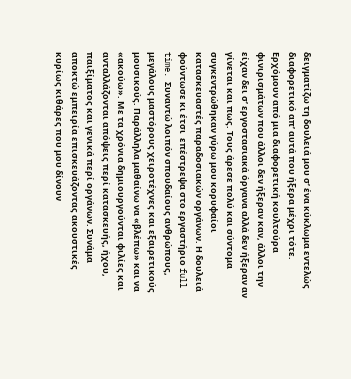δειγματίζω τη δουλειά μου σ’ ένα κύκλωμα εντελώς διαφορετικό απ’ αυτά που ήξερα μέχρι τότε. Ερχόμουν από μια διαφορετική κουλτούρα φινιρισμάτων που άλλοι δεν ήξεραν καν, άλλοι την είχαν δει σ’ εργοστασιακά όργανα αλλά δεν ήξεραν αν γίνεται και πως. Τους άρεσε πολύ και σύντομα συγκεντρώθηκαν γύρω μου κορυφαίοι κατασκευαστές παραδοσιακών οργάνων. Η δουλειά φούντωσε κι έτσι  επέστρεψα στο εργαστήριο full time. Συναντώ λοιπόν σπουδαίους ανθρώπους, μεγάλους μαστόρους χειροτέχνες και εξαιρετικούς μουσικούς. Παράλληλα μαθαίνω να «βλέπω» και να «ακούω». Με τα χρόνια δημιουργούνται φιλίες και ανταλλάζονται απόψεις περί κατασκευής, ήχου, παιξίματος και γενικά περί οργάνων. Συνάμα αποκτώ εμπειρία επισκευάζοντας ακουστικές κυρίως κιθάρες που μου δίνουν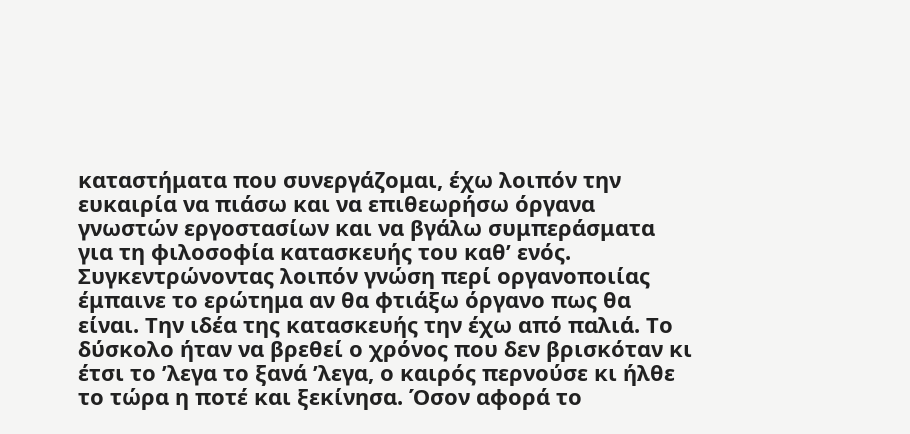καταστήματα που συνεργάζομαι, έχω λοιπόν την ευκαιρία να πιάσω και να επιθεωρήσω όργανα γνωστών εργοστασίων και να βγάλω συμπεράσματα για τη φιλοσοφία κατασκευής του καθ’ ενός. Συγκεντρώνοντας λοιπόν γνώση περί οργανοποιίας έμπαινε το ερώτημα αν θα φτιάξω όργανο πως θα είναι. Την ιδέα της κατασκευής την έχω από παλιά. Το δύσκολο ήταν να βρεθεί ο χρόνος που δεν βρισκόταν κι έτσι το ’λεγα το ξανά ’λεγα, ο καιρός περνούσε κι ήλθε το τώρα η ποτέ και ξεκίνησα. Όσον αφορά το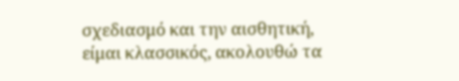σχεδιασμό και την αισθητική, είμαι κλασσικός, ακολουθώ τα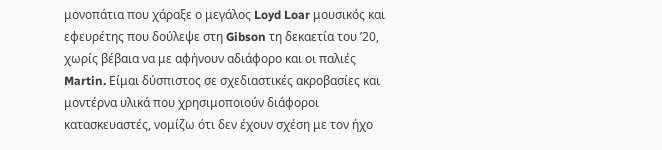μονοπάτια που χάραξε ο μεγάλος Loyd Loar μουσικός και εφευρέτης που δούλεψε στη Gibson τη δεκαετία του ’20, χωρίς βέβαια να με αφήνουν αδιάφορο και οι παλιές Martin. Είμαι δύσπιστος σε σχεδιαστικές ακροβασίες και μοντέρνα υλικά που χρησιμοποιούν διάφοροι κατασκευαστές, νομίζω ότι δεν έχουν σχέση με τον ήχο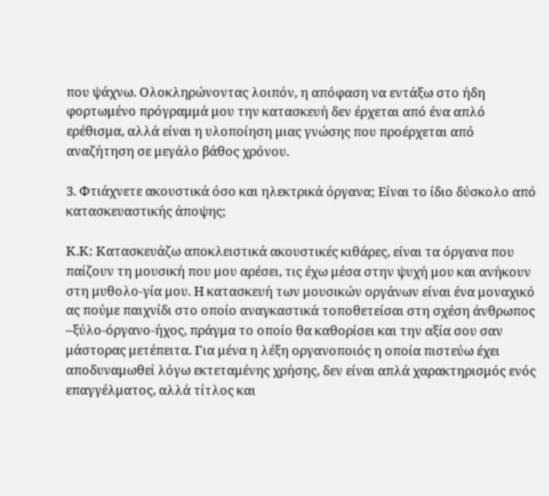που ψάχνω. Ολοκληρώνοντας λοιπόν, η απόφαση να εντάξω στο ήδη φορτωμένο πρόγραμμά μου την κατασκευή δεν έρχεται από ένα απλό ερέθισμα, αλλά είναι η υλοποίηση μιας γνώσης που προέρχεται από αναζήτηση σε μεγάλο βάθος χρόνου.

3. Φτιάχνετε ακουστικά όσο και ηλεκτρικά όργανα; Είναι το ίδιο δύσκολο από κατασκευαστικής άποψης;

Κ.Κ: Κατασκευάζω αποκλειστικά ακουστικές κιθάρες, είναι τα όργανα που παίζουν τη μουσική που μου αρέσει, τις έχω μέσα στην ψυχή μου και ανήκουν στη μυθολο-γία μου. Η κατασκευή των μουσικών οργάνων είναι ένα μοναχικό ας πούμε παιχνίδι στο οποίο αναγκαστικά τοποθετείσαι στη σχέση άνθρωπος –ξύλο-όργανο-ήχος, πράγμα το οποίο θα καθορίσει και την αξία σου σαν μάστορας μετέπειτα. Για μένα η λέξη οργανοποιός η οποία πιστεύω έχει αποδυναμωθεί λόγω εκτεταμένης χρήσης, δεν είναι απλά χαρακτηρισμός ενός επαγγέλματος, αλλά τίτλος και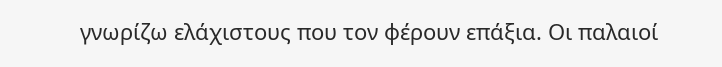γνωρίζω ελάχιστους που τον φέρουν επάξια. Οι παλαιοί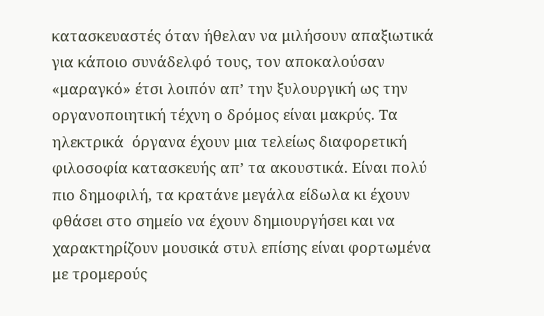κατασκευαστές όταν ήθελαν να μιλήσουν απαξιωτικά για κάποιο συνάδελφό τους, τον αποκαλούσαν «μαραγκό» έτσι λοιπόν απ’ την ξυλουργική ως την οργανοποιητική τέχνη ο δρόμος είναι μακρύς. Τα ηλεκτρικά  όργανα έχουν μια τελείως διαφορετική φιλοσοφία κατασκευής απ’ τα ακουστικά. Είναι πολύ πιο δημοφιλή, τα κρατάνε μεγάλα είδωλα κι έχουν φθάσει στο σημείο να έχουν δημιουργήσει και να χαρακτηρίζουν μουσικά στυλ επίσης είναι φορτωμένα με τρομερούς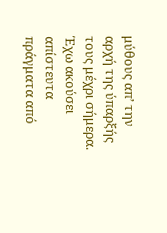μύθους απ’ την αρχή της ύπαρξής τους μέχρι σήμερα. Έχω ακούσει απίστευτα πράγματα από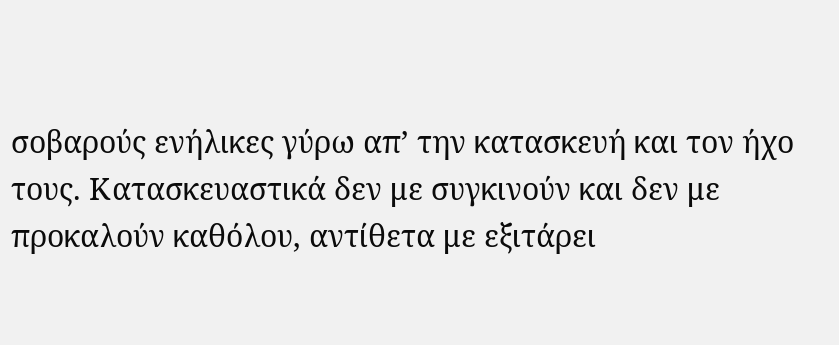σοβαρούς ενήλικες γύρω απ’ την κατασκευή και τον ήχο τους. Κατασκευαστικά δεν με συγκινούν και δεν με προκαλούν καθόλου, αντίθετα με εξιτάρει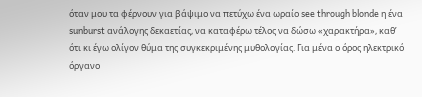όταν μου τα φέρνουν για βάψιμο να πετύχω ένα ωραίο see through blonde η ένα sunburst ανάλογης δεκαετίας, να καταφέρω τέλος να δώσω «χαρακτήρα», καθ’ ότι κι έγω ολίγον θύμα της συγκεκριμένης μυθολογίας. Για μένα ο όρος ηλεκτρικό όργανο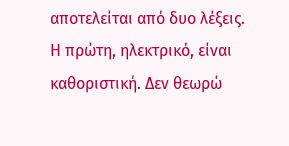αποτελείται από δυο λέξεις. Η πρώτη, ηλεκτρικό, είναι καθοριστική. Δεν θεωρώ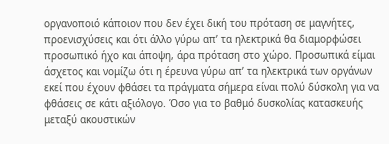οργανοποιό κάποιον που δεν έχει δική του πρόταση σε μαγνήτες, προενισχύσεις και ότι άλλο γύρω απ’ τα ηλεκτρικά θα διαμορφώσει προσωπικό ήχο και άποψη, άρα πρόταση στο χώρο. Προσωπικά είμαι άσχετος και νομίζω ότι η έρευνα γύρω απ’ τα ηλεκτρικά των οργάνων εκεί που έχουν φθάσει τα πράγματα σήμερα είναι πολύ δύσκολη για να φθάσεις σε κάτι αξιόλογο. Όσο για το βαθμό δυσκολίας κατασκευής μεταξύ ακουστικών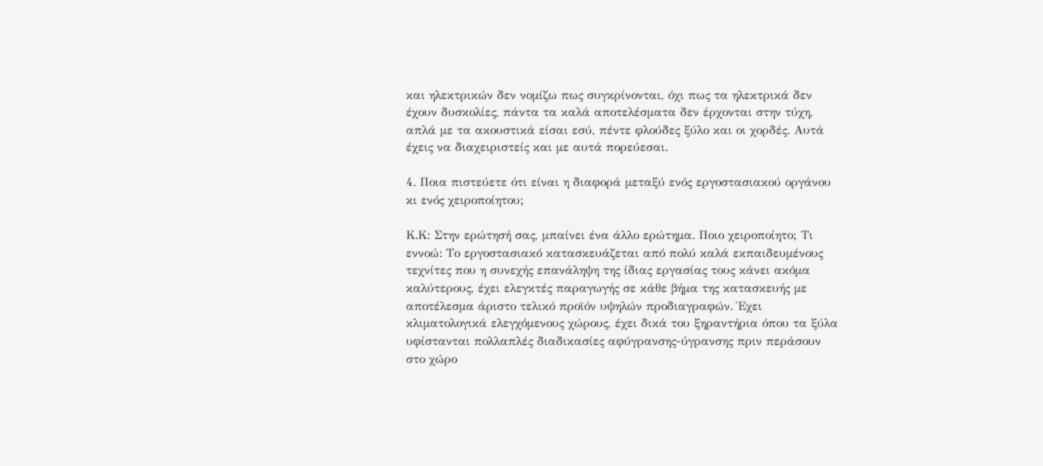και ηλεκτρικών δεν νομίζω πως συγκρίνονται, όχι πως τα ηλεκτρικά δεν έχουν δυσκολίες, πάντα τα καλά αποτελέσματα δεν έρχονται στην τύχη, απλά με τα ακουστικά είσαι εσύ, πέντε φλούδες ξύλο και οι χορδές. Αυτά έχεις να διαχειριστείς και με αυτά πορεύεσαι.

4. Ποια πιστεύετε ότι είναι η διαφορά μεταξύ ενός εργοστασιακού οργάνου κι ενός χειροποίητου;

Κ.Κ: Στην ερώτησή σας, μπαίνει ένα άλλο ερώτημα. Ποιο χειροποίητο; Τι εννοώ: Το εργοστασιακό κατασκευάζεται από πολύ καλά εκπαιδευμένους τεχνίτες που η συνεχής επανάληψη της ίδιας εργασίας τους κάνει ακόμα καλύτερους, έχει ελεγκτές παραγωγής σε κάθε βήμα της κατασκευής με αποτέλεσμα άριστο τελικό προϊόν υψηλών προδιαγραφών. Έχει κλιματολογικά ελεγχόμενους χώρους, έχει δικά του ξηραντήρια όπου τα ξύλα υφίστανται πολλαπλές διαδικασίες αφύγρανσης-ύγρανσης πριν περάσουν στο χώρο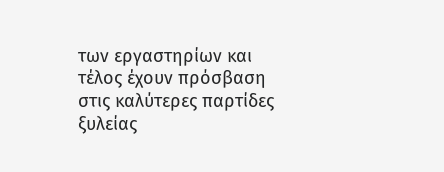των εργαστηρίων και τέλος έχουν πρόσβαση στις καλύτερες παρτίδες ξυλείας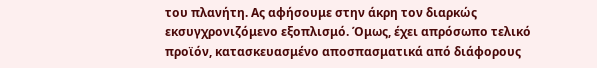του πλανήτη. Ας αφήσουμε στην άκρη τον διαρκώς εκσυγχρονιζόμενο εξοπλισμό. Όμως, έχει απρόσωπο τελικό προϊόν, κατασκευασμένο αποσπασματικά από διάφορους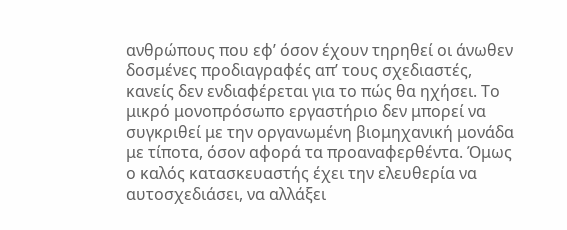ανθρώπους που εφ’ όσον έχουν τηρηθεί οι άνωθεν δοσμένες προδιαγραφές απ’ τους σχεδιαστές, κανείς δεν ενδιαφέρεται για το πώς θα ηχήσει. Το μικρό μονοπρόσωπο εργαστήριο δεν μπορεί να συγκριθεί με την οργανωμένη βιομηχανική μονάδα με τίποτα, όσον αφορά τα προαναφερθέντα. Όμως ο καλός κατασκευαστής έχει την ελευθερία να αυτοσχεδιάσει, να αλλάξει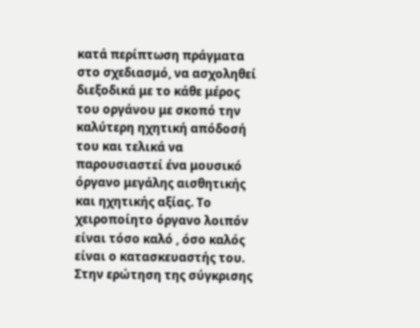κατά περίπτωση πράγματα στο σχεδιασμό, να ασχοληθεί διεξοδικά με το κάθε μέρος του οργάνου με σκοπό την καλύτερη ηχητική απόδοσή του και τελικά να παρουσιαστεί ένα μουσικό όργανο μεγάλης αισθητικής και ηχητικής αξίας. Το χειροποίητο όργανο λοιπόν είναι τόσο καλό , όσο καλός είναι ο κατασκευαστής του. Στην ερώτηση της σύγκρισης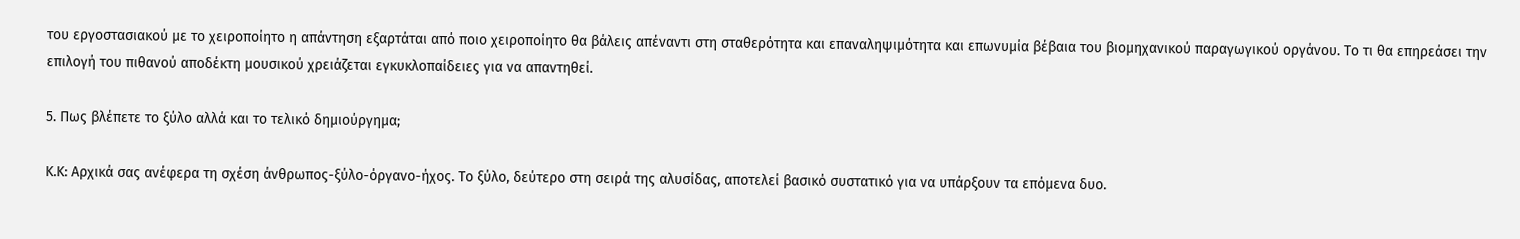του εργοστασιακού με το χειροποίητο η απάντηση εξαρτάται από ποιο χειροποίητο θα βάλεις απέναντι στη σταθερότητα και επαναληψιμότητα και επωνυμία βέβαια του βιομηχανικού παραγωγικού οργάνου. Το τι θα επηρεάσει την επιλογή του πιθανού αποδέκτη μουσικού χρειάζεται εγκυκλοπαίδειες για να απαντηθεί.

5. Πως βλέπετε το ξύλο αλλά και το τελικό δημιούργημα;

Κ.Κ: Αρχικά σας ανέφερα τη σχέση άνθρωπος-ξύλο-όργανο-ήχος. Το ξύλο, δεύτερο στη σειρά της αλυσίδας, αποτελεί βασικό συστατικό για να υπάρξουν τα επόμενα δυο.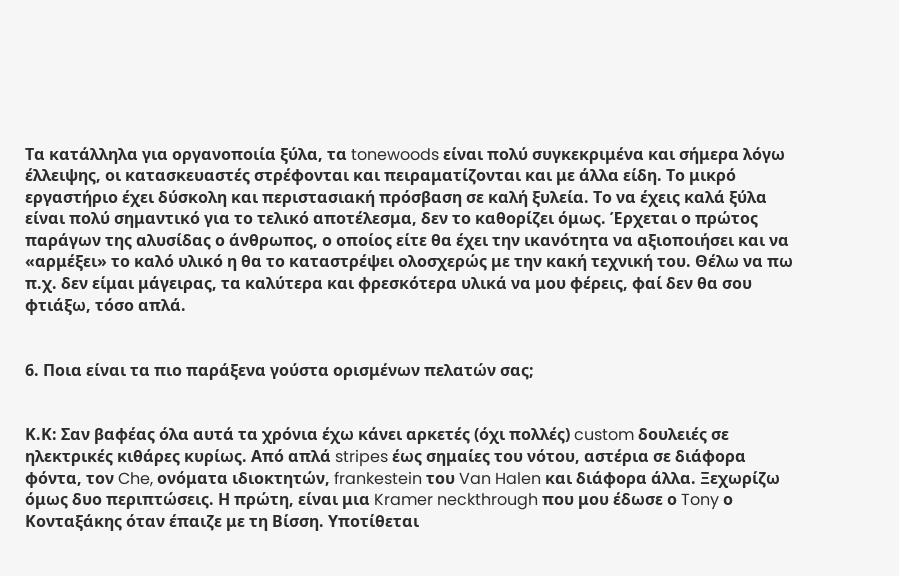Τα κατάλληλα για οργανοποιία ξύλα, τα tonewoods είναι πολύ συγκεκριμένα και σήμερα λόγω έλλειψης, οι κατασκευαστές στρέφονται και πειραματίζονται και με άλλα είδη. Το μικρό εργαστήριο έχει δύσκολη και περιστασιακή πρόσβαση σε καλή ξυλεία. Το να έχεις καλά ξύλα είναι πολύ σημαντικό για το τελικό αποτέλεσμα, δεν το καθορίζει όμως. Έρχεται ο πρώτος παράγων της αλυσίδας ο άνθρωπος, ο οποίος είτε θα έχει την ικανότητα να αξιοποιήσει και να «αρμέξει» το καλό υλικό η θα το καταστρέψει ολοσχερώς με την κακή τεχνική του. Θέλω να πω π.χ. δεν είμαι μάγειρας, τα καλύτερα και φρεσκότερα υλικά να μου φέρεις, φαί δεν θα σου φτιάξω, τόσο απλά.


6. Ποια είναι τα πιο παράξενα γούστα ορισμένων πελατών σας;


Κ.Κ: Σαν βαφέας όλα αυτά τα χρόνια έχω κάνει αρκετές (όχι πολλές) custom δουλειές σε ηλεκτρικές κιθάρες κυρίως. Από απλά stripes έως σημαίες του νότου, αστέρια σε διάφορα φόντα, τον Che, ονόματα ιδιοκτητών, frankestein του Van Halen και διάφορα άλλα. Ξεχωρίζω όμως δυο περιπτώσεις. Η πρώτη, είναι μια Kramer neckthrough που μου έδωσε ο Tony ο Κονταξάκης όταν έπαιζε με τη Βίσση. Υποτίθεται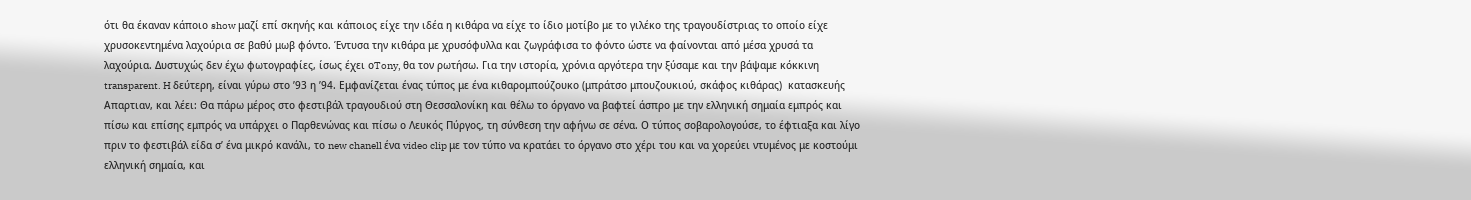ότι θα έκαναν κάποιο show μαζί επί σκηνής και κάποιος είχε την ιδέα η κιθάρα να είχε το ίδιο μοτίβο με το γιλέκο της τραγουδίστριας το οποίο είχε χρυσοκεντημένα λαχούρια σε βαθύ μωβ φόντο. Έντυσα την κιθάρα με χρυσόφυλλα και ζωγράφισα το φόντο ώστε να φαίνονται από μέσα χρυσά τα λαχούρια. Δυστυχώς δεν έχω φωτογραφίες, ίσως έχει οTony, θα τον ρωτήσω. Για την ιστορία, χρόνια αργότερα την ξύσαμε και την βάψαμε κόκκινη transparent. H δεύτερη, είναι γύρω στο ’93 η ’94. Εμφανίζεται ένας τύπος με ένα κιθαρομπούζουκο (μπράτσο μπουζουκιού, σκάφος κιθάρας)  κατασκευής Απαρτιαν, και λέει: Θα πάρω μέρος στο φεστιβάλ τραγουδιού στη Θεσσαλονίκη και θέλω το όργανο να βαφτεί άσπρο με την ελληνική σημαία εμπρός και πίσω και επίσης εμπρός να υπάρχει ο Παρθενώνας και πίσω ο Λευκός Πύργος, τη σύνθεση την αφήνω σε σένα. Ο τύπος σοβαρολογούσε, το έφτιαξα και λίγο πριν το φεστιβάλ είδα σ’ ένα μικρό κανάλι, το new chanell ένα video clip με τον τύπο να κρατάει το όργανο στο χέρι του και να χορεύει ντυμένος με κοστούμι ελληνική σημαία, και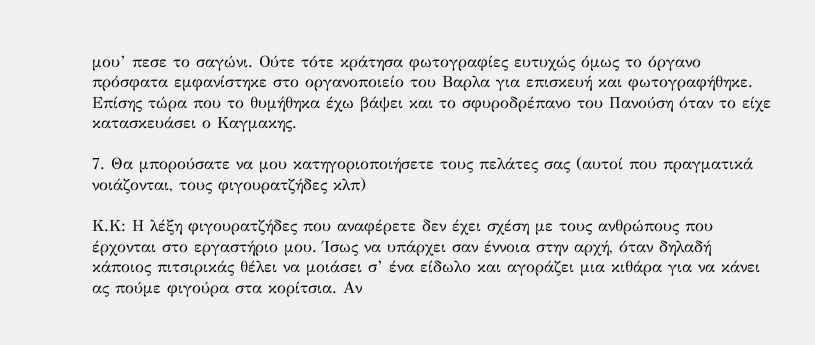μου’ πεσε το σαγώνι. Ούτε τότε κράτησα φωτογραφίες ευτυχώς όμως το όργανο πρόσφατα εμφανίστηκε στο οργανοποιείο του Βαρλα για επισκευή και φωτογραφήθηκε. Επίσης τώρα που το θυμήθηκα έχω βάψει και το σφυροδρέπανο του Πανούση όταν το είχε κατασκευάσει ο Καγμακης.

7. Θα μπορούσατε να μου κατηγοριοποιήσετε τους πελάτες σας (αυτοί που πραγματικά νοιάζονται, τους φιγουρατζήδες κλπ)

Κ.Κ: Η λέξη φιγουρατζήδες που αναφέρετε δεν έχει σχέση με τους ανθρώπους που έρχονται στο εργαστήριο μου. Ίσως να υπάρχει σαν έννοια στην αρχή, όταν δηλαδή κάποιος πιτσιρικάς θέλει να μοιάσει σ’ ένα είδωλο και αγοράζει μια κιθάρα για να κάνει ας πούμε φιγούρα στα κορίτσια. Αν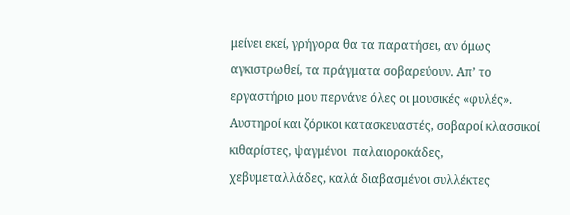μείνει εκεί, γρήγορα θα τα παρατήσει, αν όμως αγκιστρωθεί, τα πράγματα σοβαρεύουν. Απ’ το εργαστήριο μου περνάνε όλες οι μουσικές «φυλές». Αυστηροί και ζόρικοι κατασκευαστές, σοβαροί κλασσικοί κιθαρίστες, ψαγμένοι  παλαιοροκάδες, χεβυμεταλλάδες, καλά διαβασμένοι συλλέκτες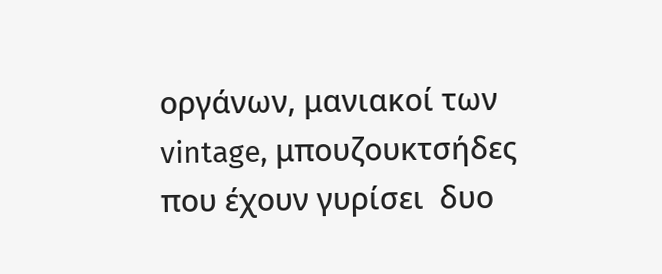οργάνων, μανιακοί των vintage, μπουζουκτσήδες που έχουν γυρίσει  δυο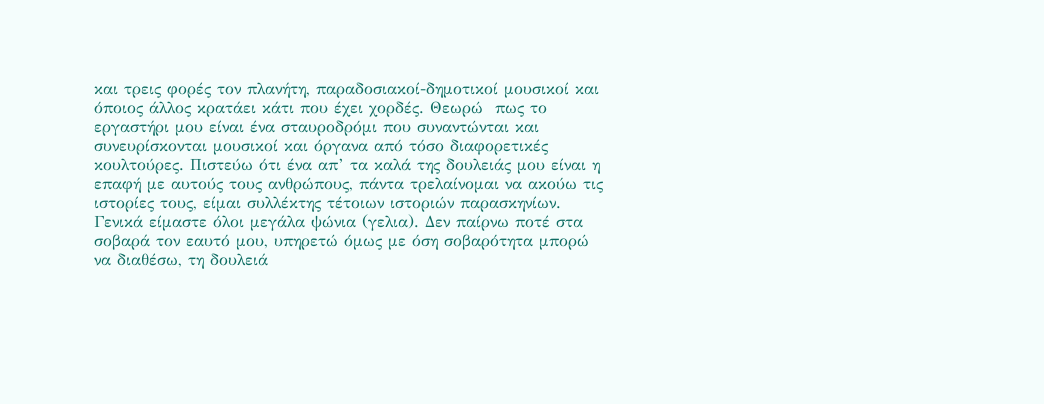και τρεις φορές τον πλανήτη, παραδοσιακοί-δημοτικοί μουσικοί και όποιος άλλος κρατάει κάτι που έχει χορδές. Θεωρώ  πως το εργαστήρι μου είναι ένα σταυροδρόμι που συναντώνται και συνευρίσκονται μουσικοί και όργανα από τόσο διαφορετικές κουλτούρες. Πιστεύω ότι ένα απ’ τα καλά της δουλειάς μου είναι η επαφή με αυτούς τους ανθρώπους, πάντα τρελαίνομαι να ακούω τις ιστορίες τους, είμαι συλλέκτης τέτοιων ιστοριών παρασκηνίων. Γενικά είμαστε όλοι μεγάλα ψώνια (γελια). Δεν παίρνω ποτέ στα σοβαρά τον εαυτό μου, υπηρετώ όμως με όση σοβαρότητα μπορώ να διαθέσω, τη δουλειά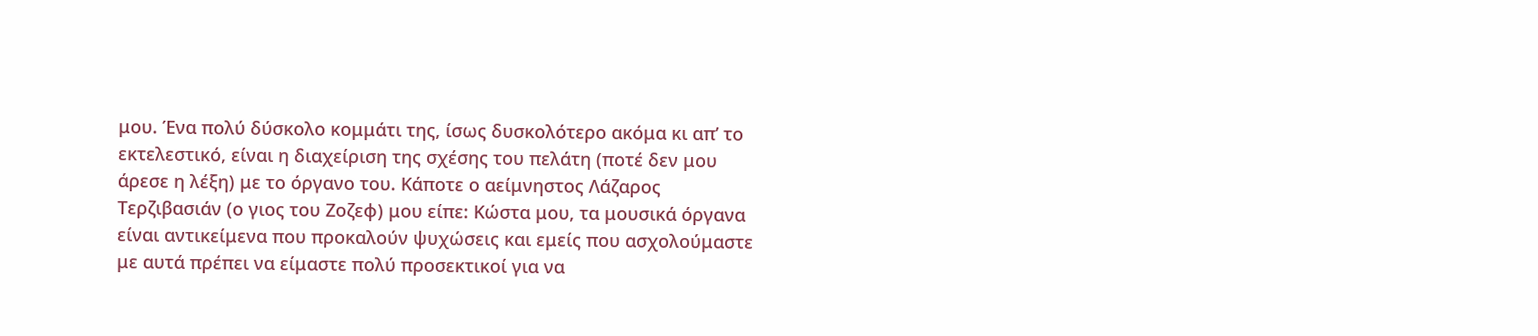μου. Ένα πολύ δύσκολο κομμάτι της, ίσως δυσκολότερο ακόμα κι απ’ το εκτελεστικό, είναι η διαχείριση της σχέσης του πελάτη (ποτέ δεν μου άρεσε η λέξη) με το όργανο του. Κάποτε ο αείμνηστος Λάζαρος Τερζιβασιάν (ο γιος του Ζοζεφ) μου είπε: Κώστα μου, τα μουσικά όργανα είναι αντικείμενα που προκαλούν ψυχώσεις και εμείς που ασχολούμαστε με αυτά πρέπει να είμαστε πολύ προσεκτικοί για να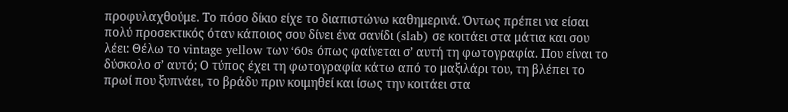προφυλαχθούμε. Το πόσο δίκιο είχε το διαπιστώνω καθημερινά. Όντως πρέπει να είσαι πολύ προσεκτικός όταν κάποιος σου δίνει ένα σανίδι (slab) σε κοιτάει στα μάτια και σου λέει: Θέλω το vintage yellow των ‘60s όπως φαίνεται σ’ αυτή τη φωτογραφία. Που είναι το δύσκολο σ’ αυτό; Ο τύπος έχει τη φωτογραφία κάτω από το μαξιλάρι του, τη βλέπει το πρωί που ξυπνάει, το βράδυ πριν κοιμηθεί και ίσως την κοιτάει στα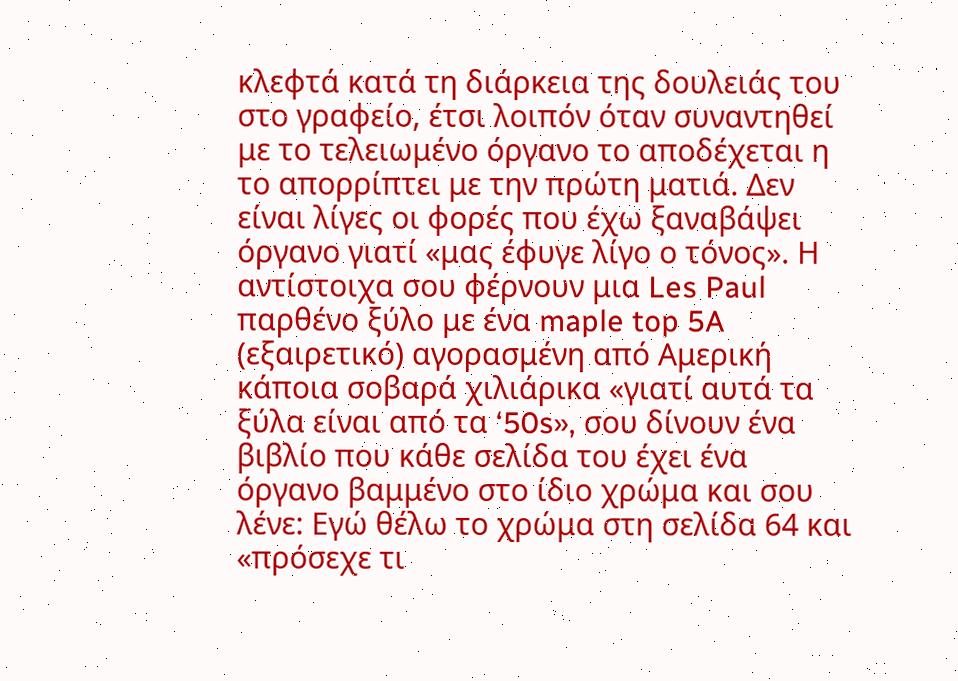κλεφτά κατά τη διάρκεια της δουλειάς του στο γραφείο, έτσι λοιπόν όταν συναντηθεί με το τελειωμένο όργανο το αποδέχεται η το απορρίπτει με την πρώτη ματιά. Δεν είναι λίγες οι φορές που έχω ξαναβάψει όργανο γιατί «μας έφυγε λίγο ο τόνος». Η αντίστοιχα σου φέρνουν μια Les Paul παρθένο ξύλο με ένα maple top 5A (εξαιρετικό) αγορασμένη από Αμερική κάποια σοβαρά χιλιάρικα «γιατί αυτά τα ξύλα είναι από τα ‘50s», σου δίνουν ένα βιβλίο που κάθε σελίδα του έχει ένα όργανο βαμμένο στο ίδιο χρώμα και σου λένε: Εγώ θέλω το χρώμα στη σελίδα 64 και «πρόσεχε τι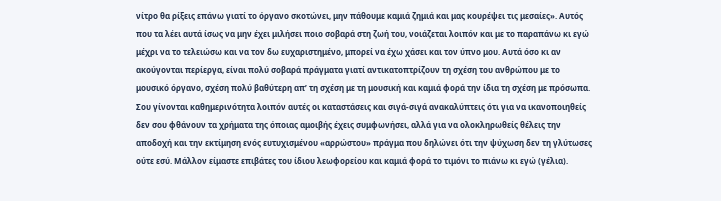νίτρο θα ρίξεις επάνω γιατί το όργανο σκοτώνει, μην πάθουμε καμιά ζημιά και μας κουρέψει τις μεσαίες». Αυτός που τα λέει αυτά ίσως να μην έχει μιλήσει ποιο σοβαρά στη ζωή του, νοιάζεται λοιπόν και με το παραπάνω κι εγώ μέχρι να το τελειώσω και να τον δω ευχαριστημένο, μπορεί να έχω χάσει και τον ύπνο μου. Αυτά όσο κι αν ακούγονται περίεργα, είναι πολύ σοβαρά πράγματα γιατί αντικατοπτρίζουν τη σχέση του ανθρώπου με το μουσικό όργανο, σχέση πολύ βαθύτερη απ’ τη σχέση με τη μουσική και καμιά φορά την ίδια τη σχέση με πρόσωπα. Σου γίνονται καθημερινότητα λοιπόν αυτές οι καταστάσεις και σιγά-σιγά ανακαλύπτεις ότι για να ικανοποιηθείς δεν σου φθάνουν τα χρήματα της όποιας αμοιβής έχεις συμφωνήσει, αλλά για να ολοκληρωθείς θέλεις την αποδοχή και την εκτίμηση ενός ευτυχισμένου «αρρώστου» πράγμα που δηλώνει ότι την ψύχωση δεν τη γλύτωσες ούτε εσύ. Μάλλον είμαστε επιβάτες του ίδιου λεωφορείου και καμιά φορά το τιμόνι το πιάνω κι εγώ (γέλια).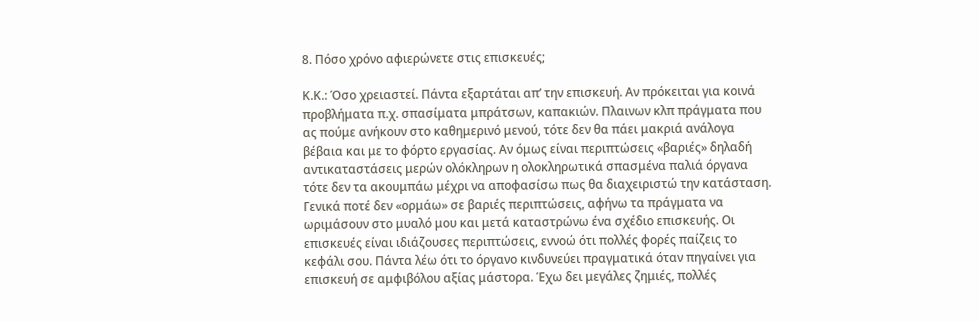8. Πόσο χρόνο αφιερώνετε στις επισκευές;

Κ.Κ.: Όσο χρειαστεί. Πάντα εξαρτάται απ’ την επισκευή. Αν πρόκειται για κοινά προβλήματα π.χ. σπασίματα μπράτσων, καπακιών. Πλαινων κλπ πράγματα που ας πούμε ανήκουν στο καθημερινό μενού, τότε δεν θα πάει μακριά ανάλογα βέβαια και με το φόρτο εργασίας. Αν όμως είναι περιπτώσεις «βαριές» δηλαδή αντικαταστάσεις μερών ολόκληρων η ολοκληρωτικά σπασμένα παλιά όργανα τότε δεν τα ακουμπάω μέχρι να αποφασίσω πως θα διαχειριστώ την κατάσταση. Γενικά ποτέ δεν «ορμάω» σε βαριές περιπτώσεις, αφήνω τα πράγματα να ωριμάσουν στο μυαλό μου και μετά καταστρώνω ένα σχέδιο επισκευής. Οι επισκευές είναι ιδιάζουσες περιπτώσεις, εννοώ ότι πολλές φορές παίζεις το κεφάλι σου. Πάντα λέω ότι το όργανο κινδυνεύει πραγματικά όταν πηγαίνει για επισκευή σε αμφιβόλου αξίας μάστορα. Έχω δει μεγάλες ζημιές, πολλές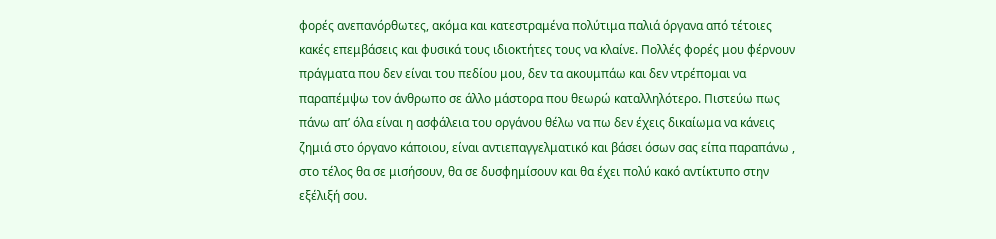φορές ανεπανόρθωτες, ακόμα και κατεστραμένα πολύτιμα παλιά όργανα από τέτοιες κακές επεμβάσεις και φυσικά τους ιδιοκτήτες τους να κλαίνε. Πολλές φορές μου φέρνουν πράγματα που δεν είναι του πεδίου μου, δεν τα ακουμπάω και δεν ντρέπομαι να παραπέμψω τον άνθρωπο σε άλλο μάστορα που θεωρώ καταλληλότερο. Πιστεύω πως πάνω απ’ όλα είναι η ασφάλεια του οργάνου θέλω να πω δεν έχεις δικαίωμα να κάνεις ζημιά στο όργανο κάποιου, είναι αντιεπαγγελματικό και βάσει όσων σας είπα παραπάνω , στο τέλος θα σε μισήσουν, θα σε δυσφημίσουν και θα έχει πολύ κακό αντίκτυπο στην εξέλιξή σου.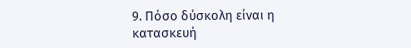9. Πόσο δύσκολη είναι η κατασκευή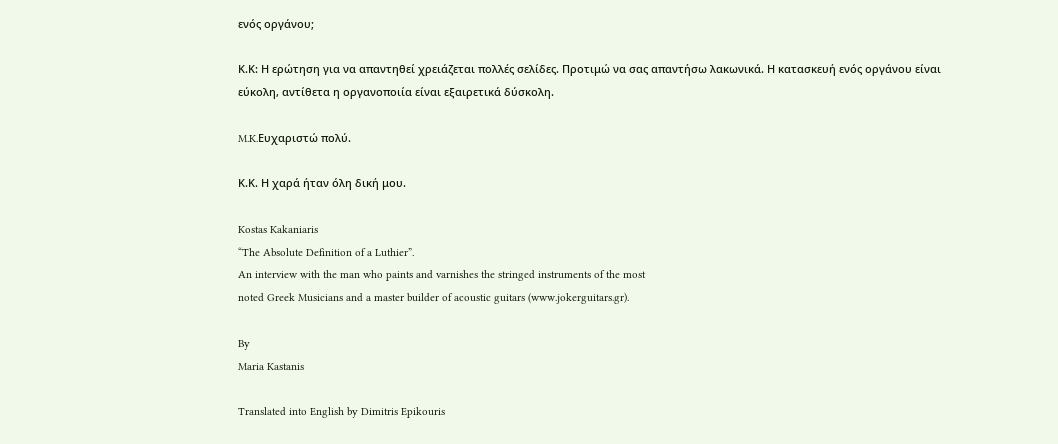ενός οργάνου;

Κ.Κ: Η ερώτηση για να απαντηθεί χρειάζεται πολλές σελίδες. Προτιμώ να σας απαντήσω λακωνικά. Η κατασκευή ενός οργάνου είναι εύκολη, αντίθετα η οργανοποιία είναι εξαιρετικά δύσκολη.

M.K.Ευχαριστώ πολύ.

Κ.Κ. Η χαρά ήταν όλη δική μου.

Kostas Kakaniaris
“The Absolute Definition of a Luthier”.
An interview with the man who paints and varnishes the stringed instruments of the most
noted Greek Musicians and a master builder of acoustic guitars (www.jokerguitars.gr).

By
Maria Kastanis

Translated into English by Dimitris Epikouris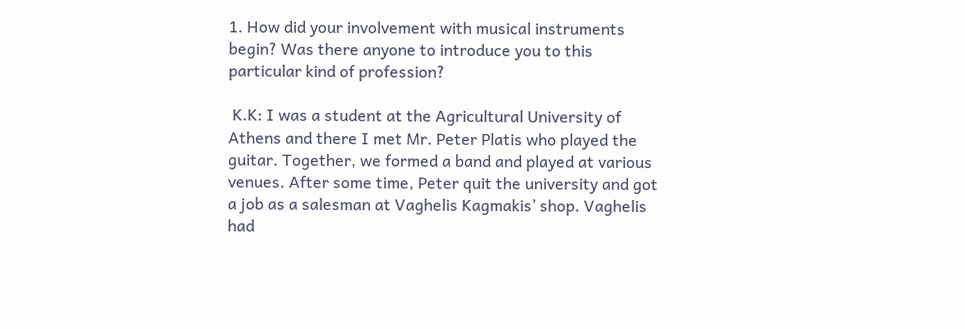1. How did your involvement with musical instruments begin? Was there anyone to introduce you to this particular kind of profession?

 K.K: I was a student at the Agricultural University of Athens and there I met Mr. Peter Platis who played the guitar. Together, we formed a band and played at various venues. After some time, Peter quit the university and got a job as a salesman at Vaghelis Kagmakis’ shop. Vaghelis had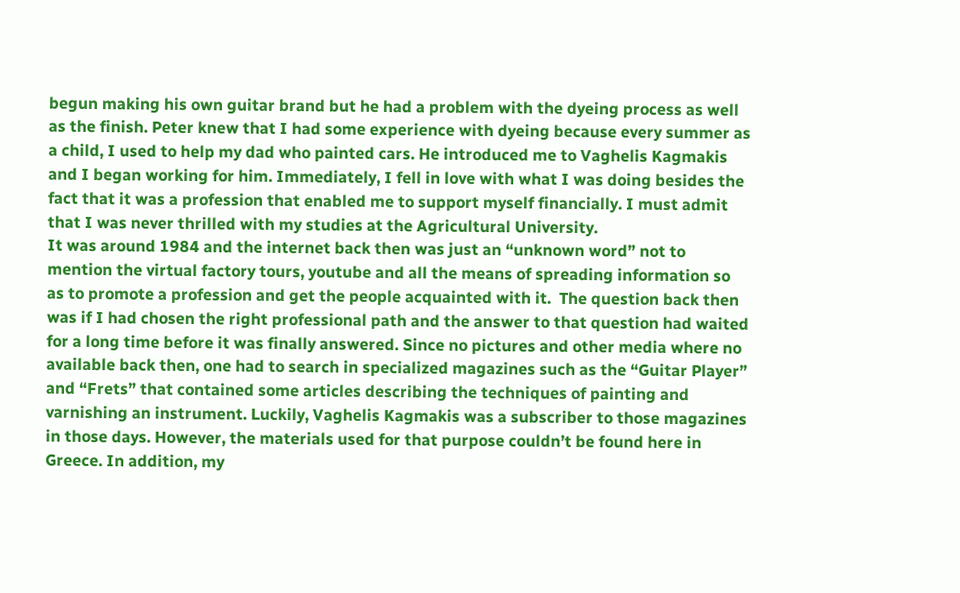begun making his own guitar brand but he had a problem with the dyeing process as well as the finish. Peter knew that I had some experience with dyeing because every summer as a child, I used to help my dad who painted cars. He introduced me to Vaghelis Kagmakis and I began working for him. Immediately, I fell in love with what I was doing besides the fact that it was a profession that enabled me to support myself financially. I must admit that I was never thrilled with my studies at the Agricultural University.
It was around 1984 and the internet back then was just an “unknown word” not to mention the virtual factory tours, youtube and all the means of spreading information so as to promote a profession and get the people acquainted with it.  The question back then was if I had chosen the right professional path and the answer to that question had waited for a long time before it was finally answered. Since no pictures and other media where no available back then, one had to search in specialized magazines such as the “Guitar Player” and “Frets” that contained some articles describing the techniques of painting and varnishing an instrument. Luckily, Vaghelis Kagmakis was a subscriber to those magazines in those days. However, the materials used for that purpose couldn’t be found here in Greece. In addition, my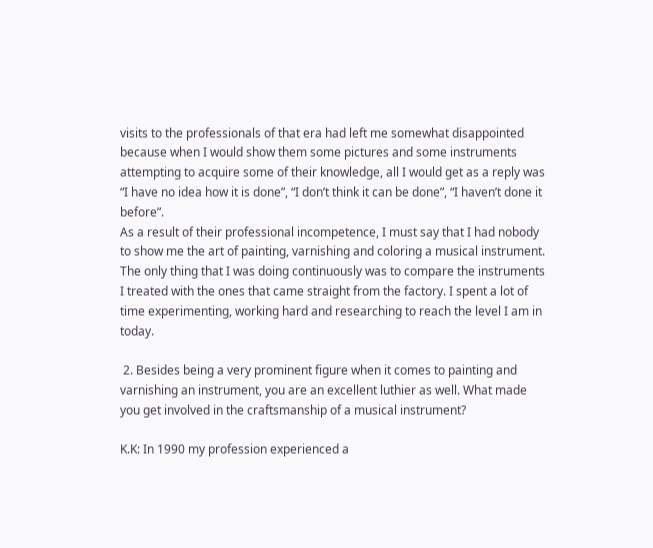visits to the professionals of that era had left me somewhat disappointed because when I would show them some pictures and some instruments attempting to acquire some of their knowledge, all I would get as a reply was “I have no idea how it is done”, “I don’t think it can be done”, “I haven’t done it before”.
As a result of their professional incompetence, I must say that I had nobody to show me the art of painting, varnishing and coloring a musical instrument. The only thing that I was doing continuously was to compare the instruments I treated with the ones that came straight from the factory. I spent a lot of time experimenting, working hard and researching to reach the level I am in today.

 2. Besides being a very prominent figure when it comes to painting and varnishing an instrument, you are an excellent luthier as well. What made you get involved in the craftsmanship of a musical instrument?

K.K: In 1990 my profession experienced a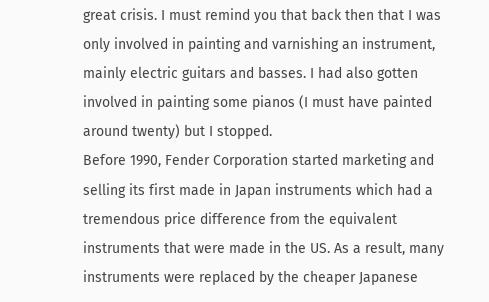great crisis. I must remind you that back then that I was only involved in painting and varnishing an instrument, mainly electric guitars and basses. I had also gotten involved in painting some pianos (I must have painted around twenty) but I stopped.
Before 1990, Fender Corporation started marketing and selling its first made in Japan instruments which had a tremendous price difference from the equivalent instruments that were made in the US. As a result, many instruments were replaced by the cheaper Japanese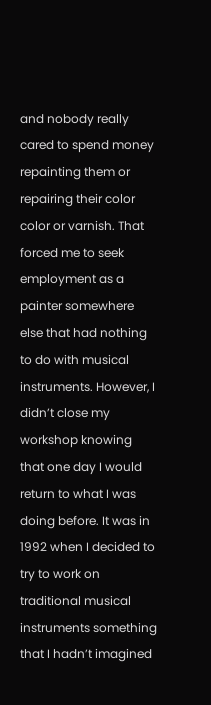and nobody really cared to spend money repainting them or repairing their color color or varnish. That forced me to seek employment as a painter somewhere else that had nothing to do with musical instruments. However, I didn’t close my workshop knowing that one day I would return to what I was doing before. It was in 1992 when I decided to try to work on traditional musical instruments something that I hadn’t imagined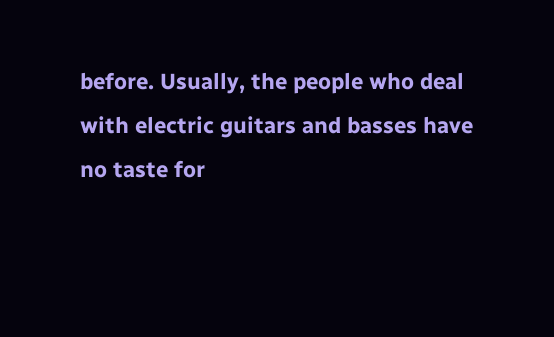before. Usually, the people who deal with electric guitars and basses have no taste for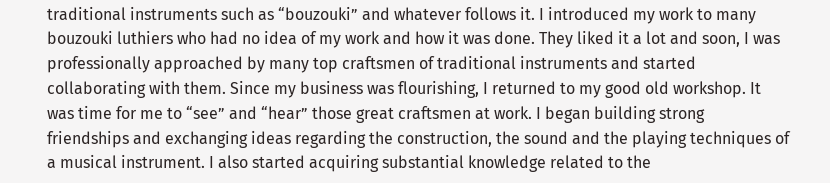traditional instruments such as “bouzouki” and whatever follows it. I introduced my work to many bouzouki luthiers who had no idea of my work and how it was done. They liked it a lot and soon, I was professionally approached by many top craftsmen of traditional instruments and started collaborating with them. Since my business was flourishing, I returned to my good old workshop. It was time for me to “see” and “hear” those great craftsmen at work. I began building strong friendships and exchanging ideas regarding the construction, the sound and the playing techniques of a musical instrument. I also started acquiring substantial knowledge related to the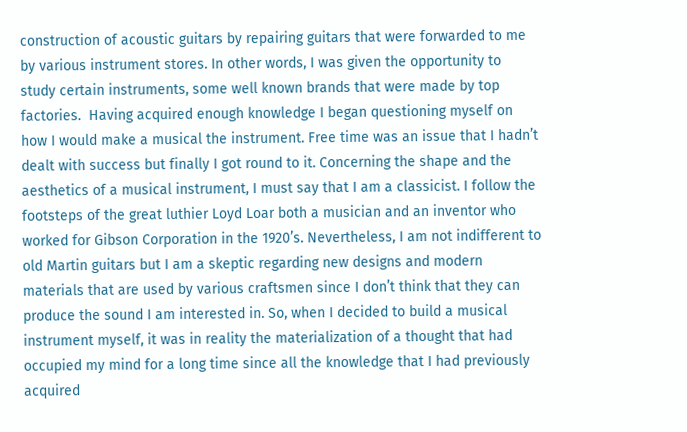construction of acoustic guitars by repairing guitars that were forwarded to me by various instrument stores. In other words, I was given the opportunity to study certain instruments, some well known brands that were made by top factories.  Having acquired enough knowledge I began questioning myself on how I would make a musical the instrument. Free time was an issue that I hadn’t dealt with success but finally I got round to it. Concerning the shape and the aesthetics of a musical instrument, I must say that I am a classicist. I follow the footsteps of the great luthier Loyd Loar both a musician and an inventor who worked for Gibson Corporation in the 1920’s. Nevertheless, I am not indifferent to old Martin guitars but I am a skeptic regarding new designs and modern materials that are used by various craftsmen since I don’t think that they can produce the sound I am interested in. So, when I decided to build a musical instrument myself, it was in reality the materialization of a thought that had occupied my mind for a long time since all the knowledge that I had previously acquired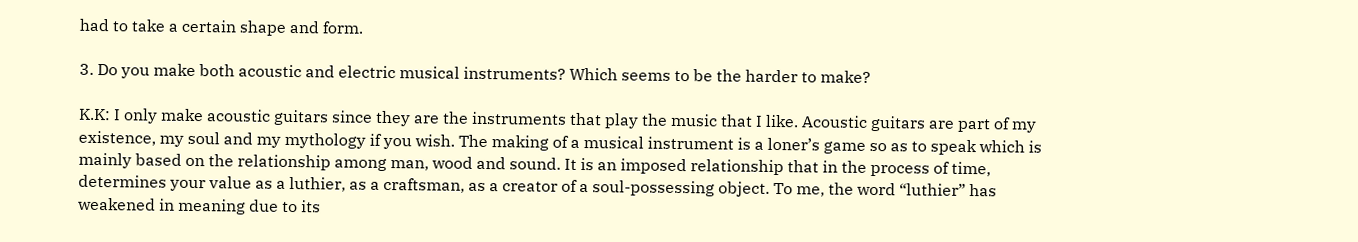had to take a certain shape and form.

3. Do you make both acoustic and electric musical instruments? Which seems to be the harder to make?

K.K: I only make acoustic guitars since they are the instruments that play the music that I like. Acoustic guitars are part of my existence, my soul and my mythology if you wish. The making of a musical instrument is a loner’s game so as to speak which is mainly based on the relationship among man, wood and sound. It is an imposed relationship that in the process of time, determines your value as a luthier, as a craftsman, as a creator of a soul-possessing object. To me, the word “luthier” has weakened in meaning due to its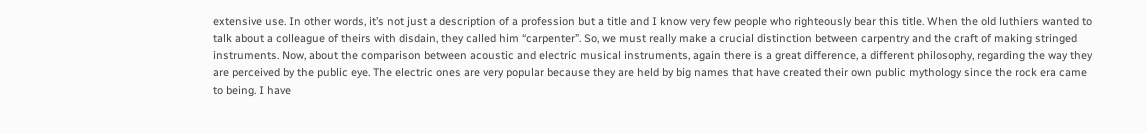extensive use. In other words, it’s not just a description of a profession but a title and I know very few people who righteously bear this title. When the old luthiers wanted to talk about a colleague of theirs with disdain, they called him “carpenter”. So, we must really make a crucial distinction between carpentry and the craft of making stringed instruments. Now, about the comparison between acoustic and electric musical instruments, again there is a great difference, a different philosophy, regarding the way they are perceived by the public eye. The electric ones are very popular because they are held by big names that have created their own public mythology since the rock era came to being. I have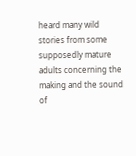heard many wild stories from some supposedly mature adults concerning the making and the sound of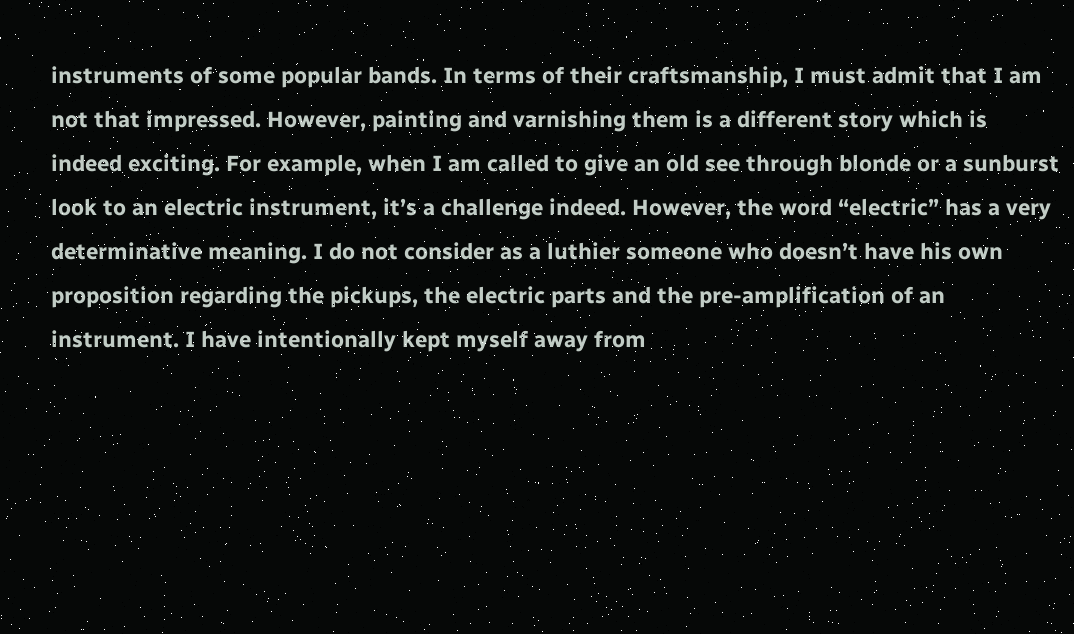instruments of some popular bands. In terms of their craftsmanship, I must admit that I am not that impressed. However, painting and varnishing them is a different story which is indeed exciting. For example, when I am called to give an old see through blonde or a sunburst look to an electric instrument, it’s a challenge indeed. However, the word “electric” has a very determinative meaning. I do not consider as a luthier someone who doesn’t have his own proposition regarding the pickups, the electric parts and the pre-amplification of an instrument. I have intentionally kept myself away from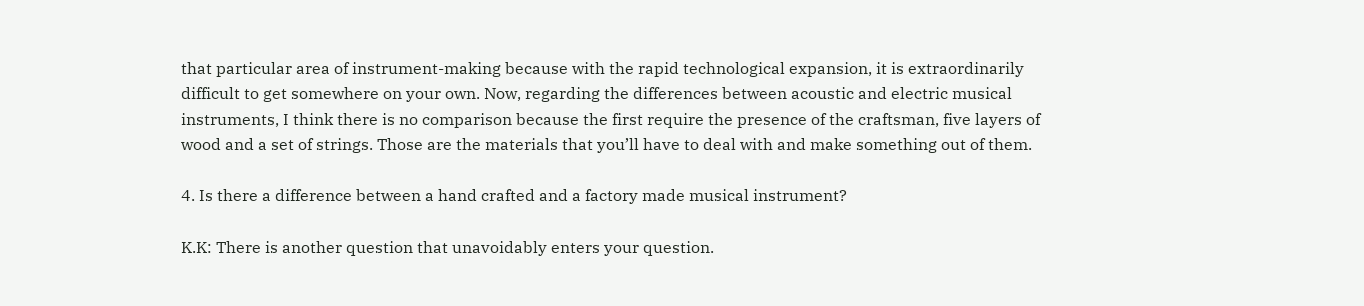that particular area of instrument-making because with the rapid technological expansion, it is extraordinarily difficult to get somewhere on your own. Now, regarding the differences between acoustic and electric musical instruments, I think there is no comparison because the first require the presence of the craftsman, five layers of wood and a set of strings. Those are the materials that you’ll have to deal with and make something out of them.

4. Is there a difference between a hand crafted and a factory made musical instrument?

K.K: There is another question that unavoidably enters your question.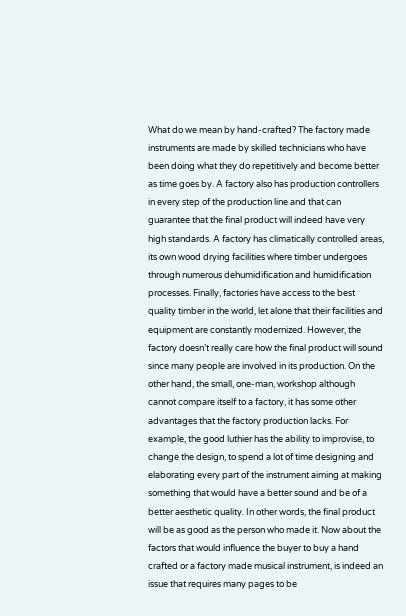What do we mean by hand-crafted? The factory made instruments are made by skilled technicians who have been doing what they do repetitively and become better as time goes by. A factory also has production controllers in every step of the production line and that can guarantee that the final product will indeed have very high standards. A factory has climatically controlled areas, its own wood drying facilities where timber undergoes through numerous dehumidification and humidification processes. Finally, factories have access to the best quality timber in the world, let alone that their facilities and equipment are constantly modernized. However, the factory doesn’t really care how the final product will sound since many people are involved in its production. On the other hand, the small, one-man, workshop although cannot compare itself to a factory, it has some other advantages that the factory production lacks. For example, the good luthier has the ability to improvise, to change the design, to spend a lot of time designing and elaborating every part of the instrument aiming at making something that would have a better sound and be of a better aesthetic quality. In other words, the final product will be as good as the person who made it. Now about the factors that would influence the buyer to buy a hand crafted or a factory made musical instrument, is indeed an issue that requires many pages to be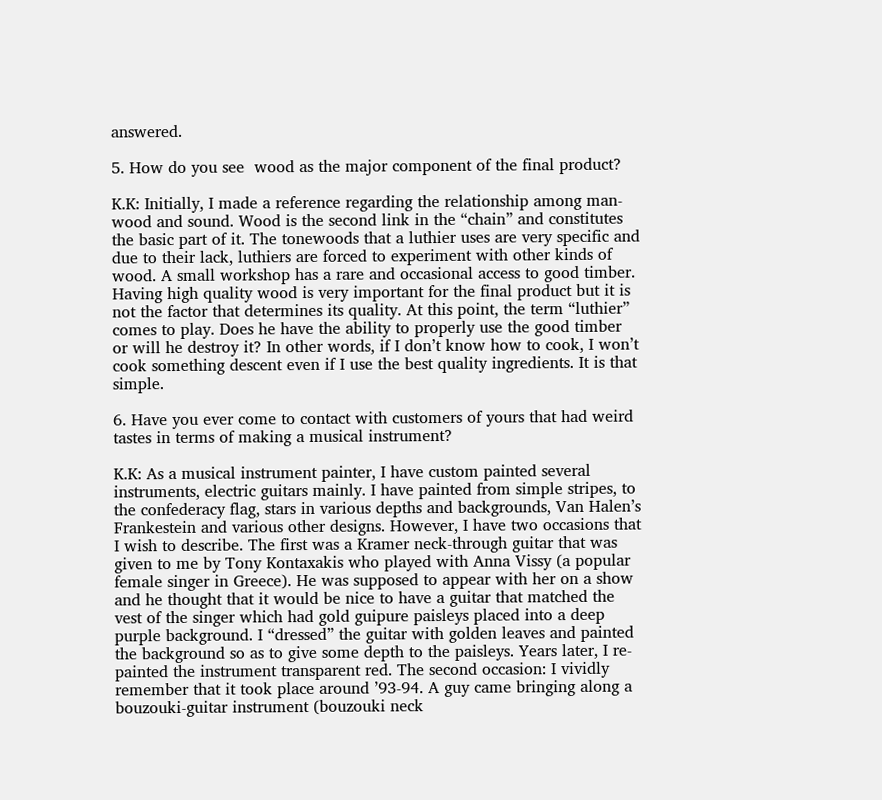answered.

5. How do you see  wood as the major component of the final product?

K.K: Initially, I made a reference regarding the relationship among man-wood and sound. Wood is the second link in the “chain” and constitutes the basic part of it. The tonewoods that a luthier uses are very specific and due to their lack, luthiers are forced to experiment with other kinds of wood. A small workshop has a rare and occasional access to good timber. Having high quality wood is very important for the final product but it is not the factor that determines its quality. At this point, the term “luthier” comes to play. Does he have the ability to properly use the good timber or will he destroy it? In other words, if I don’t know how to cook, I won’t cook something descent even if I use the best quality ingredients. It is that simple.

6. Have you ever come to contact with customers of yours that had weird tastes in terms of making a musical instrument?

K.K: As a musical instrument painter, I have custom painted several instruments, electric guitars mainly. I have painted from simple stripes, to the confederacy flag, stars in various depths and backgrounds, Van Halen’s Frankestein and various other designs. However, I have two occasions that I wish to describe. The first was a Kramer neck-through guitar that was given to me by Tony Kontaxakis who played with Anna Vissy (a popular female singer in Greece). He was supposed to appear with her on a show and he thought that it would be nice to have a guitar that matched the vest of the singer which had gold guipure paisleys placed into a deep purple background. I “dressed” the guitar with golden leaves and painted the background so as to give some depth to the paisleys. Years later, I re-painted the instrument transparent red. The second occasion: I vividly remember that it took place around ’93-94. A guy came bringing along a bouzouki-guitar instrument (bouzouki neck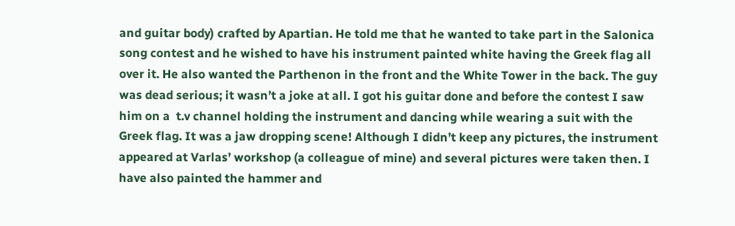and guitar body) crafted by Apartian. He told me that he wanted to take part in the Salonica song contest and he wished to have his instrument painted white having the Greek flag all over it. He also wanted the Parthenon in the front and the White Tower in the back. The guy was dead serious; it wasn’t a joke at all. I got his guitar done and before the contest I saw him on a  t.v channel holding the instrument and dancing while wearing a suit with the Greek flag. It was a jaw dropping scene! Although I didn’t keep any pictures, the instrument appeared at Varlas’ workshop (a colleague of mine) and several pictures were taken then. I have also painted the hammer and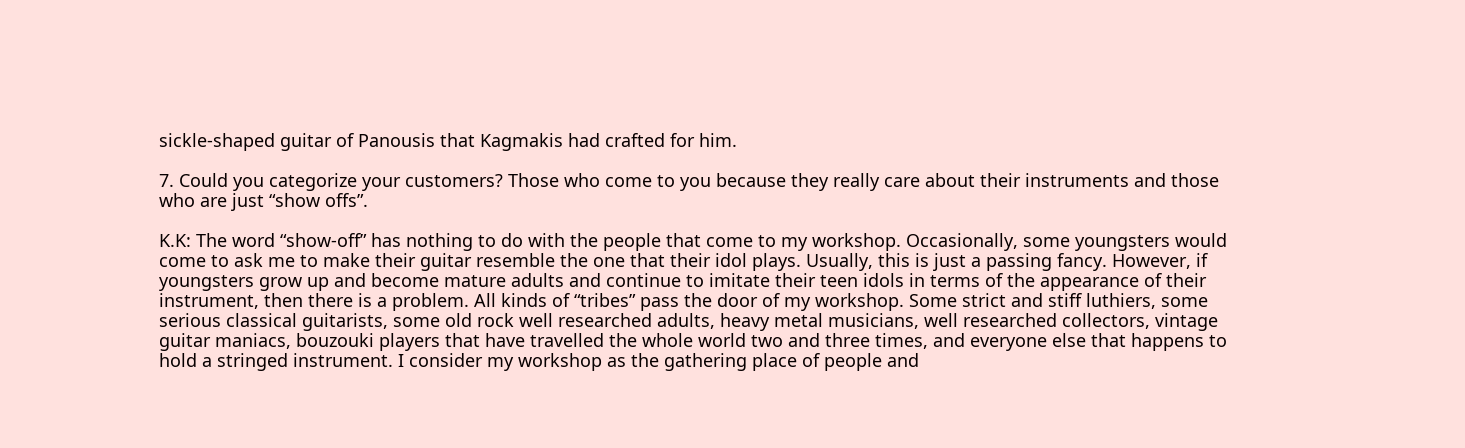sickle-shaped guitar of Panousis that Kagmakis had crafted for him.

7. Could you categorize your customers? Those who come to you because they really care about their instruments and those who are just “show offs”.

K.K: The word “show-off” has nothing to do with the people that come to my workshop. Occasionally, some youngsters would come to ask me to make their guitar resemble the one that their idol plays. Usually, this is just a passing fancy. However, if youngsters grow up and become mature adults and continue to imitate their teen idols in terms of the appearance of their instrument, then there is a problem. All kinds of “tribes” pass the door of my workshop. Some strict and stiff luthiers, some serious classical guitarists, some old rock well researched adults, heavy metal musicians, well researched collectors, vintage guitar maniacs, bouzouki players that have travelled the whole world two and three times, and everyone else that happens to hold a stringed instrument. I consider my workshop as the gathering place of people and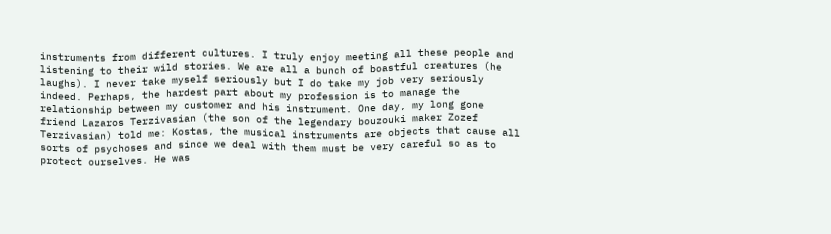instruments from different cultures. I truly enjoy meeting all these people and listening to their wild stories. We are all a bunch of boastful creatures (he laughs). I never take myself seriously but I do take my job very seriously indeed. Perhaps, the hardest part about my profession is to manage the relationship between my customer and his instrument. One day, my long gone friend Lazaros Terzivasian (the son of the legendary bouzouki maker Zozef Terzivasian) told me: Kostas, the musical instruments are objects that cause all sorts of psychoses and since we deal with them must be very careful so as to protect ourselves. He was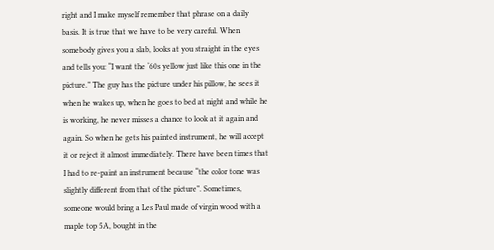right and I make myself remember that phrase on a daily basis. It is true that we have to be very careful. When somebody gives you a slab, looks at you straight in the eyes and tells you: “I want the ‘60s yellow just like this one in the picture.” The guy has the picture under his pillow, he sees it when he wakes up, when he goes to bed at night and while he is working, he never misses a chance to look at it again and again. So when he gets his painted instrument, he will accept it or reject it almost immediately. There have been times that I had to re-paint an instrument because “the color tone was slightly different from that of the picture”. Sometimes, someone would bring a Les Paul made of virgin wood with a maple top 5A, bought in the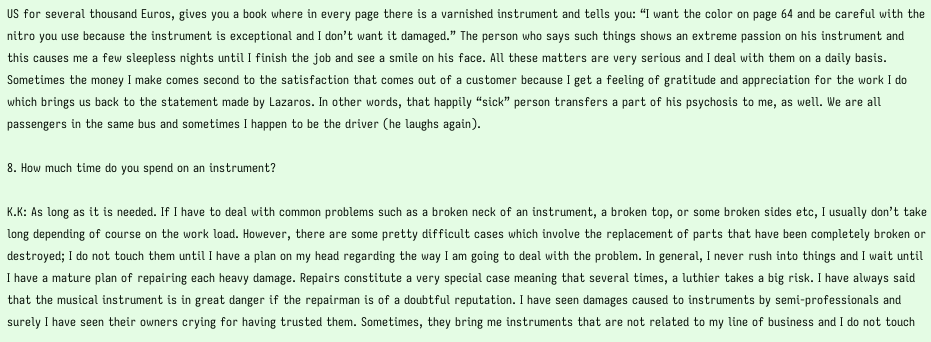US for several thousand Euros, gives you a book where in every page there is a varnished instrument and tells you: “I want the color on page 64 and be careful with the nitro you use because the instrument is exceptional and I don’t want it damaged.” The person who says such things shows an extreme passion on his instrument and this causes me a few sleepless nights until I finish the job and see a smile on his face. All these matters are very serious and I deal with them on a daily basis. Sometimes the money I make comes second to the satisfaction that comes out of a customer because I get a feeling of gratitude and appreciation for the work I do which brings us back to the statement made by Lazaros. In other words, that happily “sick” person transfers a part of his psychosis to me, as well. We are all passengers in the same bus and sometimes I happen to be the driver (he laughs again).

8. How much time do you spend on an instrument?

K.K: As long as it is needed. If I have to deal with common problems such as a broken neck of an instrument, a broken top, or some broken sides etc, I usually don’t take long depending of course on the work load. However, there are some pretty difficult cases which involve the replacement of parts that have been completely broken or destroyed; I do not touch them until I have a plan on my head regarding the way I am going to deal with the problem. In general, I never rush into things and I wait until I have a mature plan of repairing each heavy damage. Repairs constitute a very special case meaning that several times, a luthier takes a big risk. I have always said that the musical instrument is in great danger if the repairman is of a doubtful reputation. I have seen damages caused to instruments by semi-professionals and surely I have seen their owners crying for having trusted them. Sometimes, they bring me instruments that are not related to my line of business and I do not touch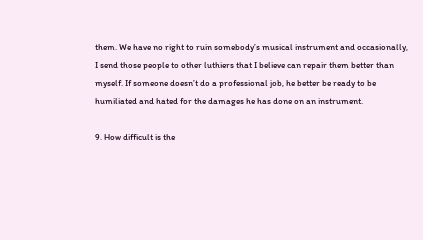them. We have no right to ruin somebody’s musical instrument and occasionally, I send those people to other luthiers that I believe can repair them better than myself. If someone doesn’t do a professional job, he better be ready to be humiliated and hated for the damages he has done on an instrument.

9. How difficult is the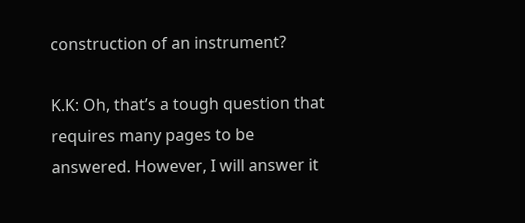construction of an instrument?

K.K: Oh, that’s a tough question that requires many pages to be answered. However, I will answer it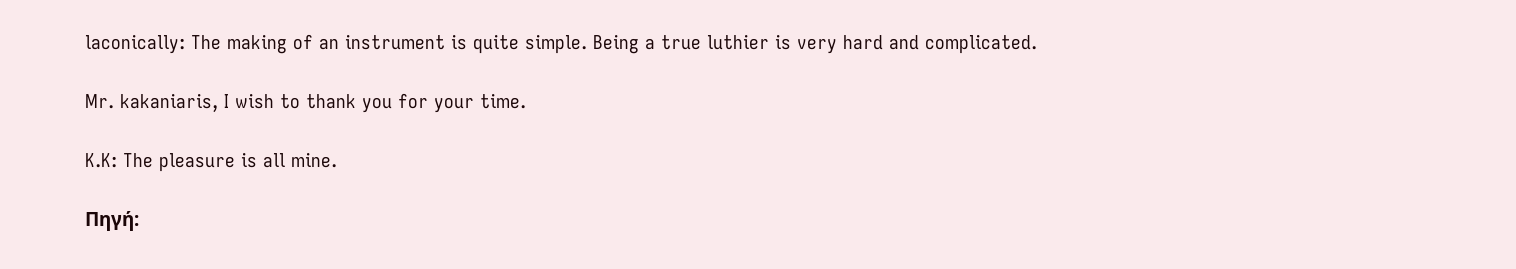laconically: The making of an instrument is quite simple. Being a true luthier is very hard and complicated.

Mr. kakaniaris, I wish to thank you for your time.

K.K: The pleasure is all mine.

Πηγή: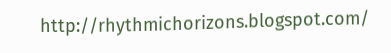http://rhythmichorizons.blogspot.com/